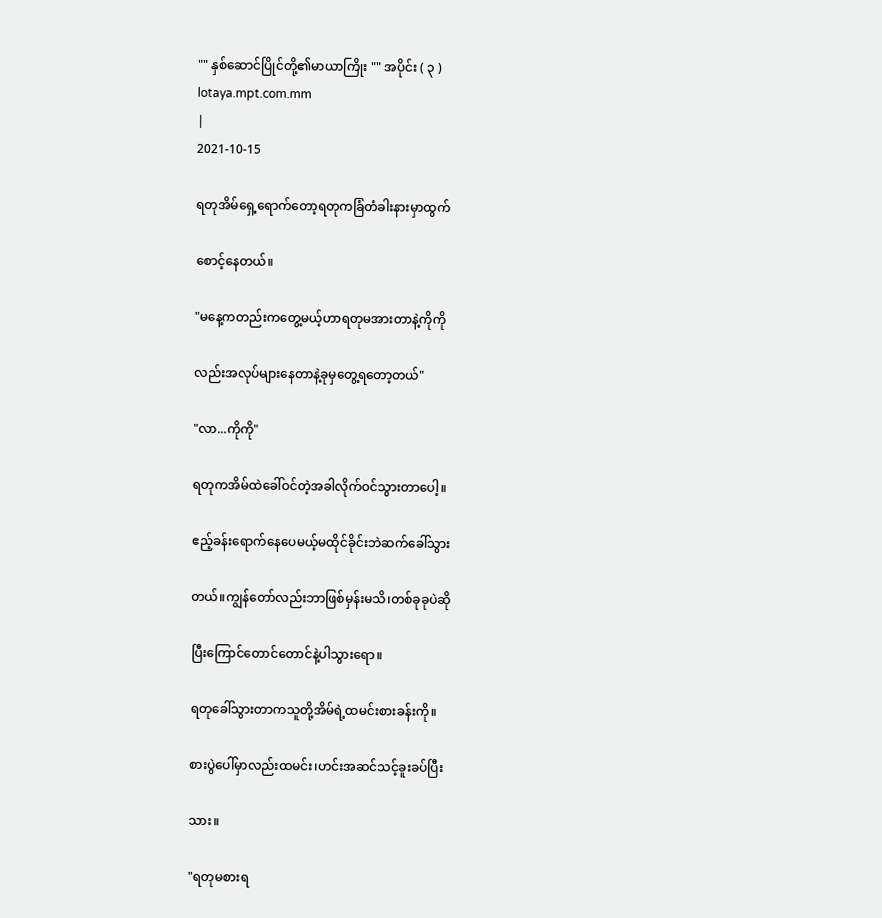"" နှစ်ဆောင်ပြိုင်တို့၏မာယာကြိုး "" အပိုင်း ( ၃ )
lotaya.mpt.com.mm
|
2021-10-15

ရတုအိမ်ရှေ့ရောက်တော့ရတုကခြံတံခါးနားမှာထွက်

စောင့်နေတယ်။

"မနေ့ကတည်းကတွေ့မယ့်ဟာရတုမအားတာနဲ့ကိုကို

လည်းအလုပ်များနေတာနဲ့ခုမှတွေ့ရတော့တယ်"

"လာ...ကိုကို"

ရတုကအိမ်ထဲခေါ်ဝင်တဲ့အခါလိုက်ဝင်သွားတာပေါ့။

ဧည့်ခန်းရောက်နေပေမယ့်မထိုင်ခိုင်းဘဲဆက်ခေါ်သွား

တယ်။ကျွန်တော်လည်းဘာဖြစ်မှန်းမသိ၊တစ်ခုခုပဲဆို

ပြီးကြောင်တောင်တောင်နဲ့ပါသွားရော။

ရတုခေါ်သွားတာကသူတို့အိမ်ရဲ့ထမင်းစားခန်းကို။

စားပွဲပေါ်မှာလည်းထမင်း၊ဟင်းအဆင်သင့်ခူးခပ်ပြီး

သား။

"ရတုမစားရ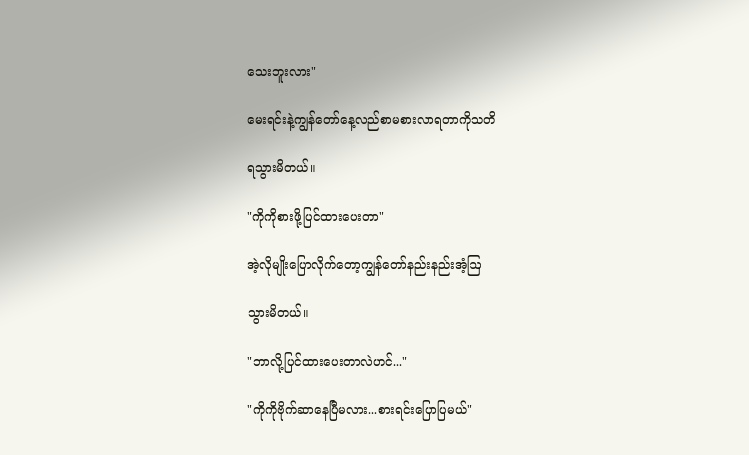သေးဘူးလား"

မေးရင်းနဲ့ကျွန်တော်နေ့လည်စာမစားလာရတာကိုသတိ

ရသွားမိတယ်။

"ကိုကိုစားဖို့ပြင်ထား‌ပေးတာ"

အဲ့လိုမျိုးပြောလိုက်တော့ကျွန်တော်နည်းနည်းအံ့ဩ

သွားမိတယ်။

"ဘာလို့ပြင်ထား‌ပေးတာလဲဟင်..."

"ကိုကိုဗိုက်ဆာနေပြီမလား...စားရင်းပြောပြမယ်"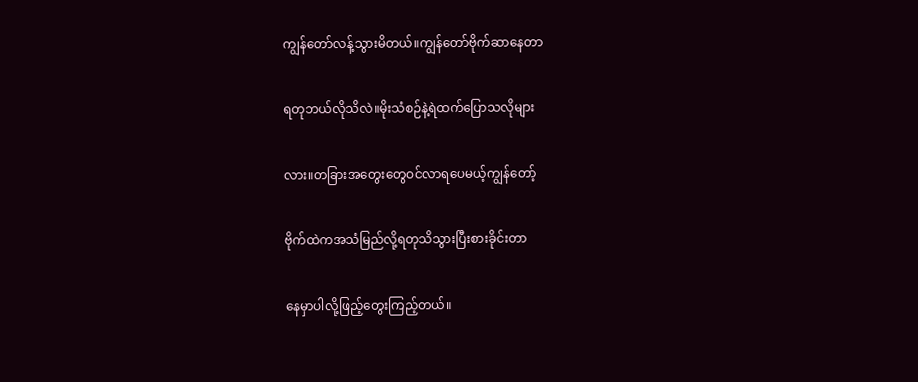ကျွန်တော်လန့်သွားမိတယ်။ကျွန်တော်ဗိုက်ဆာနေတာ

ရတုဘယ်လိုသိလဲ။မိုးသံစဉ်နဲ့ရဲထက်ပြောသလိုများ

လား။တခြားအတွေးတွေဝင်လာရပေမယ့်ကျွန်တော့်

ဗိုက်ထဲကအသံမြည်လို့ရတုသိသွားပြီးစားခိုင်းတာ

နေမှာပါလို့ဖြည့်တွေးကြည့်တယ်။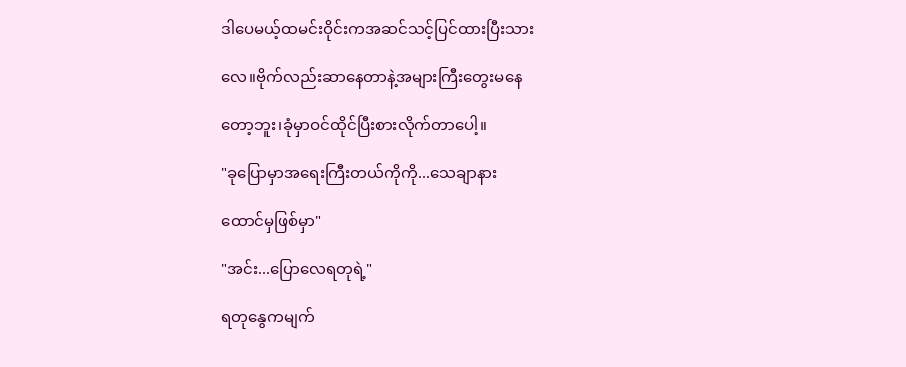ဒါပေမယ့်ထမင်းဝိုင်းကအဆင်သင့်ပြင်ထားပြီးသား

လေ။ဗိုက်လည်းဆာနေတာနဲ့အများကြီးတွေးမနေ

တော့ဘူး၊ခုံမှာဝင်ထိုင်ပြီးစားလိုက်တာပေါ့။

"ခုပြောမှာအရေးကြီးတယ်ကိုကို...သေချာနား

ထောင်မှဖြစ်မှာ"

"အင်း...ပြောလေရတုရဲ့"

ရတုနွေကမျက်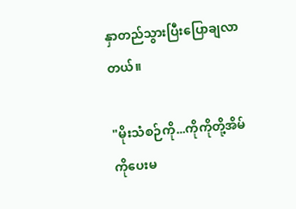နှာတည်သွားပြီးပြောချလာတယ်။

"မိုးသံစဉ်ကို...ကိုကိုတို့အိမ်ကိုပေးမ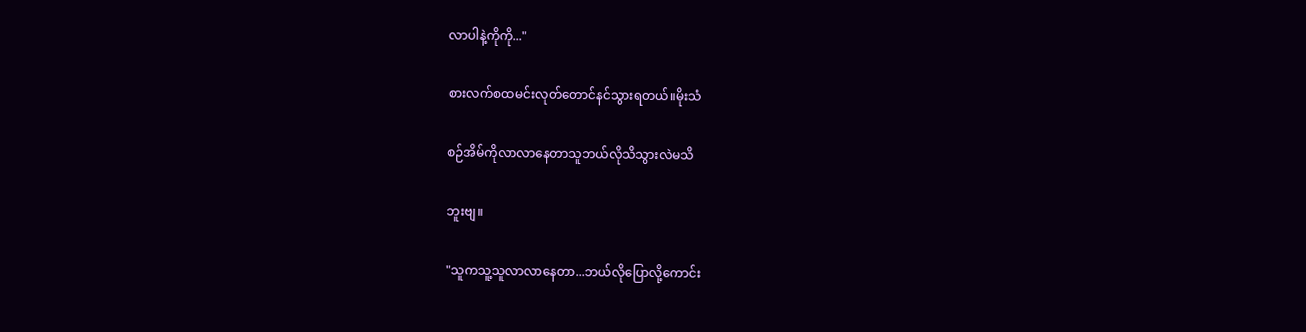လာပါနဲ့ကိုကို..."

စားလက်စထမင်းလုတ်တောင်နင်သွားရတယ်။မိုးသံ

စဉ်အိမ်ကိုလာလာနေတာသူဘယ်လိုသိသွားလဲမသိ

ဘူးဗျ။

"သူကသူ့သူလာလာနေတာ...ဘယ်လိုပြောလို့ကောင်း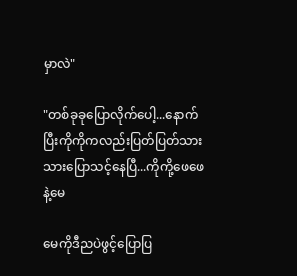မှာလဲ"

"တစ်ခုခုပြောလိုက်ပေါ့...နောက်ပြီးကိုကိုကလည်းပြတ်ပြတ်သားသားပြောသင့်နေပြီ...ကိုကို့ဖေဖေနဲ့မေ

မေကိုဒီညပဲဖွင့်ပြောပြ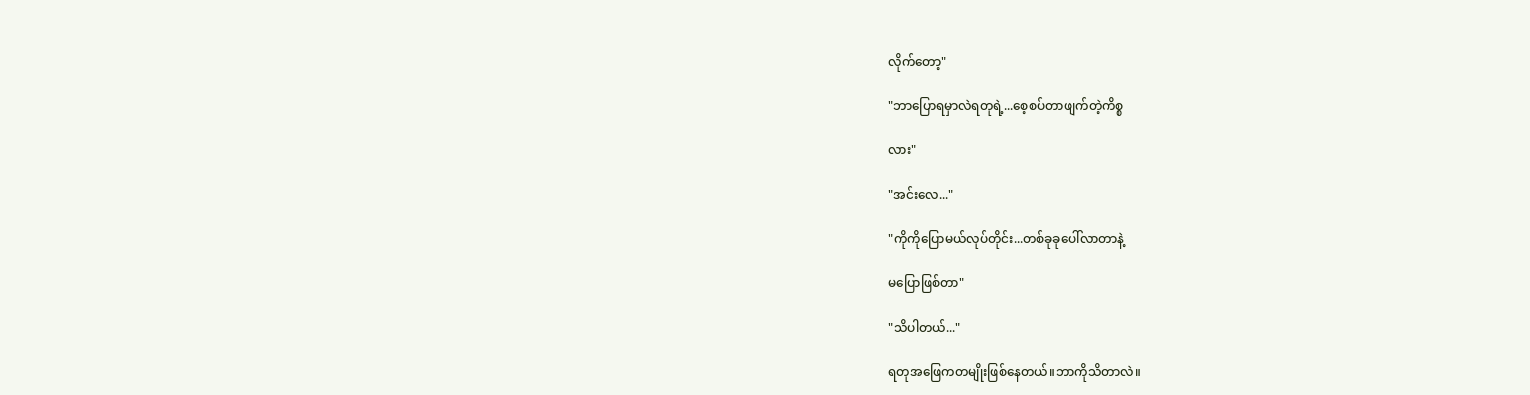လိုက်တော့"

"ဘာပြောရမှာလဲရတုရဲ့...စေ့စပ်တာဖျက်တဲ့ကိစ္စ

လား"

"အင်းလေ..."

"ကိုကိုပြောမယ်လုပ်တိုင်း...တစ်ခုခုပေါ်လာတာနဲ့

မပြောဖြစ်တာ"

"သိပါတယ်..."

ရတုအဖြေကတမျိုးဖြစ်နေတယ်။ဘာကိုသိတာလဲ။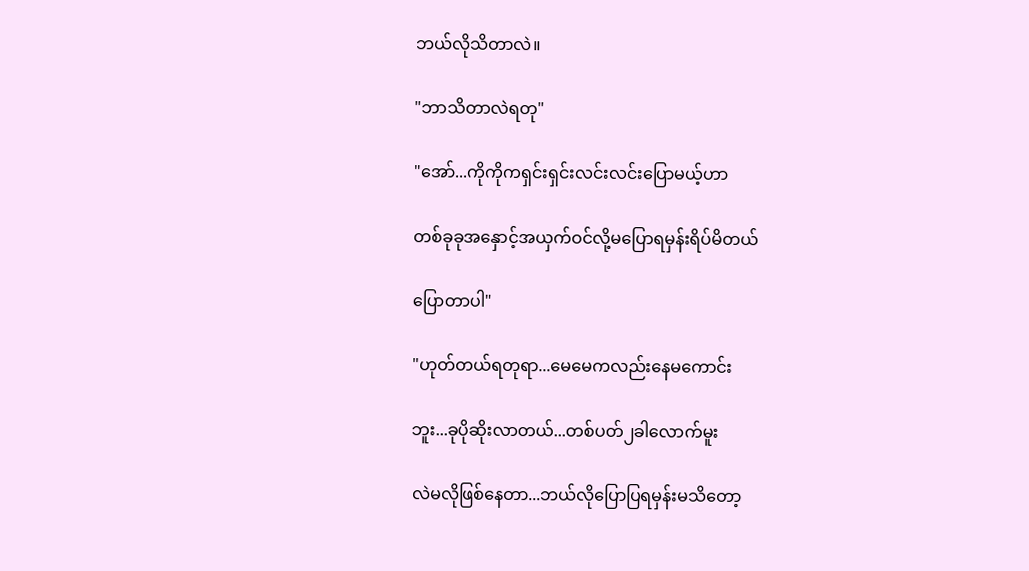ဘယ်လိုသိတာလဲ။

"ဘာသိတာလဲရတု"

"အော်...ကိုကိုကရှင်းရှင်းလင်းလင်းပြောမယ့်ဟာ

တစ်ခုခုအနှောင့်အယှက်ဝင်လို့မပြောရမှန်းရိပ်မိတယ်

ပြောတာပါ"

"ဟုတ်တယ်ရတုရာ...မေမေကလည်းနေမကောင်း

ဘူး...ခုပိုဆိုးလာတယ်...တစ်ပတ်၂ခါလောက်မူး

လဲမလိုဖြစ်နေတာ...ဘယ်လိုပြောပြရမှန်းမသိတော့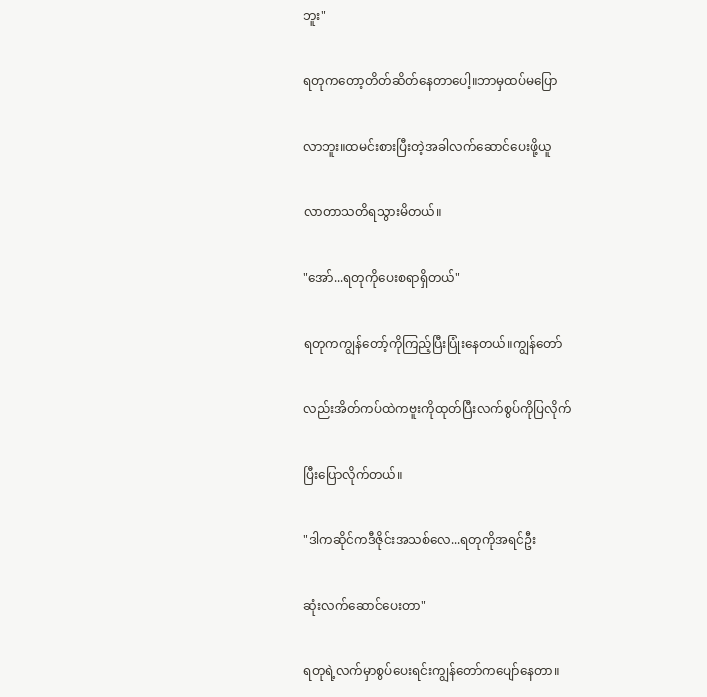ဘူး"

ရတုကတော့တိတ်ဆိတ်နေတာပေါ့။ဘာမှထပ်မပြော

လာဘူး။ထမင်းစားပြီးတဲ့အခါလက်ဆောင်ပေးဖို့ယူ

လာတာသတိရသွားမိတယ်။

"အော်...ရတုကိုပေးစရာရှိတယ်"

ရတုကကျွန်တော့်ကိုကြည့်ပြီးပြုံးနေတယ်။ကျွန်တော်

လည်းအိတ်ကပ်ထဲကဗူးကိုထုတ်ပြီးလက်စွပ်ကိုပြလိုက်

ပြီးပြောလိုက်တယ်။

"ဒါကဆိုင်ကဒီဇိုင်းအသစ်လေ...ရတုကိုအရင်ဦး

ဆုံးလက်ဆောင်ပေးတာ"

ရတုရဲ့လက်မှာစွပ်ပေးရင်းကျွန်တော်ကပျော်နေတာ။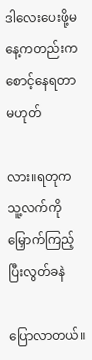ဒါလေးပေးဖို့မနေ့ကတည်းကစောင့်နေရတာမဟုတ်

လား။ရတုကသူ့လက်ကိုမြှောက်ကြည့်ပြီးလွတ်ခနဲ

ပြောလာတယ်။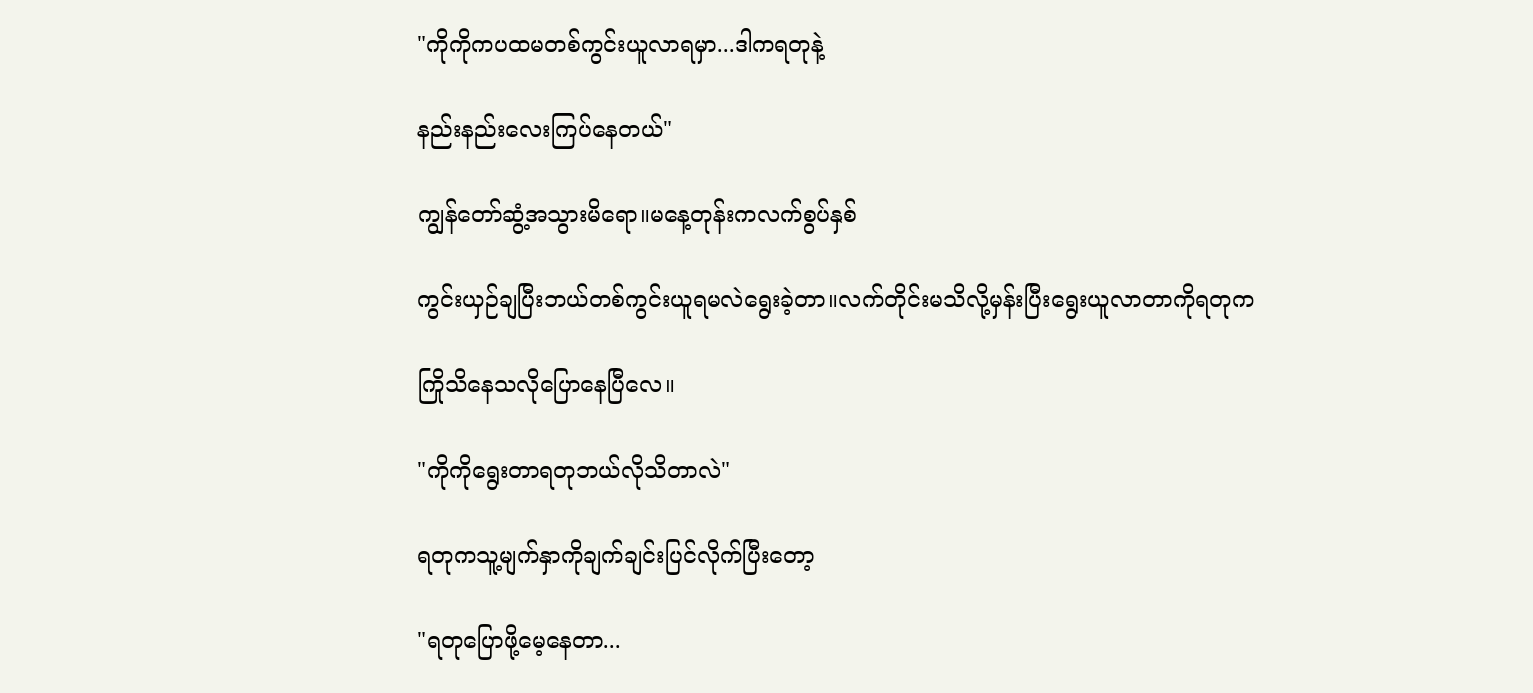"ကိုကိုကပထမတစ်ကွင်းယူလာရမှာ...ဒါကရတုနဲ့

နည်းနည်းလေးကြပ်နေတယ်"

ကျွန်တော်ဆွံ့အသွားမိရော။မနေ့တုန်းကလက်စွပ်နှစ်

ကွင်းယှဉ်ချပြီးဘယ်တစ်ကွင်းယူရမလဲရွေးခဲ့တာ။လက်တိုင်းမသိလို့မှန်းပြီးရွေးယူလာတာကိုရတုက

ကြိုသိနေသလိုပြောနေပြီလေ။

"ကိုကိုရွေးတာရတုဘယ်လိုသိတာလဲ"

ရတုကသူ့မျက်နှာကိုချက်ချင်းပြင်လိုက်ပြီးတော့

"ရတုပြောဖို့မေ့နေတာ...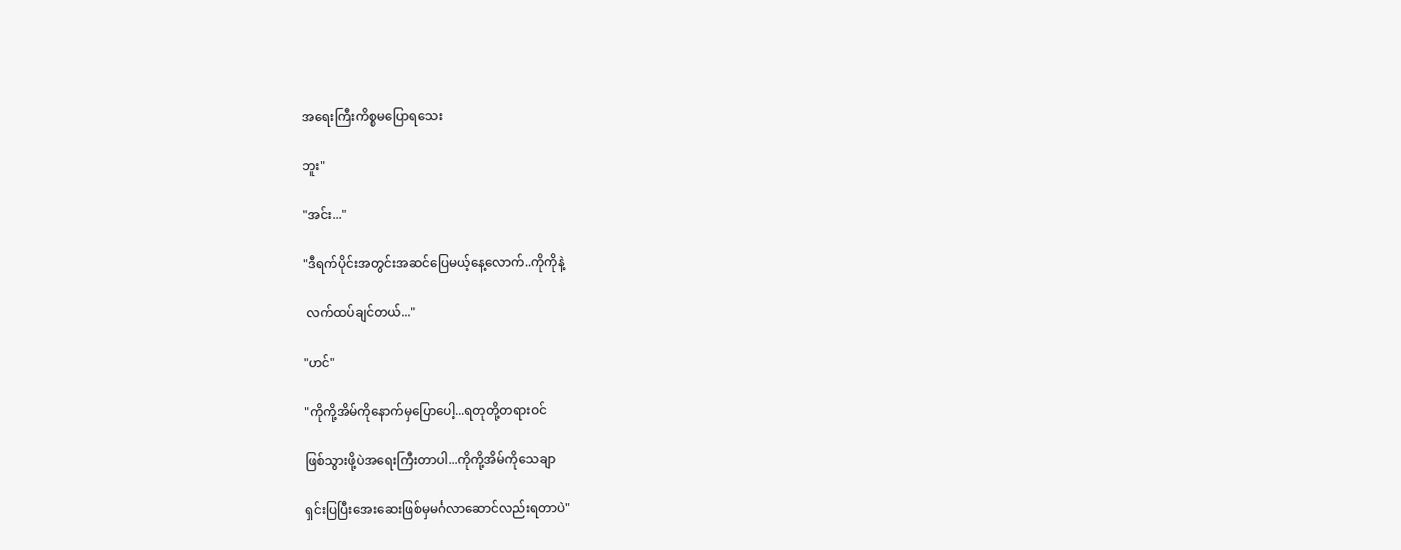အရေးကြီးကိစ္စမပြောရသေး

ဘူး"

"အင်း..."

"ဒီရက်ပိုင်းအတွင်းအဆင်ပြေမယ့်နေ့လောက်..ကိုကိုနဲ့

 လက်ထပ်ချင်တယ်..."

"ဟင်"

"ကိုကို့အိမ်ကိုနောက်မှပြောပေါ့...ရတုတို့တရားဝင်

ဖြစ်သွားဖို့ပဲအရေးကြီးတာပါ...ကိုကို့အိမ်ကိုသေချာ

ရှင်းပြပြီး‌အေး‌ဆေးဖြစ်မှမင်္ဂလာဆောင်လည်းရတာပဲ"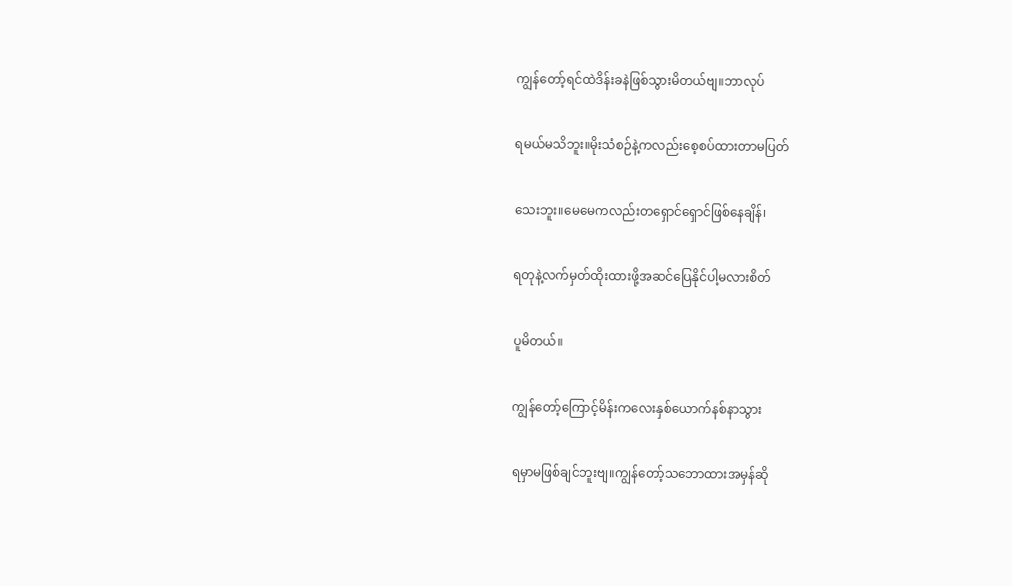ကျွန်တော့်ရင်ထဲဒိန်းခနဲဖြစ်သွားမိတယ်ဗျ။ဘာလုပ်

ရမယ်မသိဘူး။မိုးသံစဉ်နဲ့ကလည်းစေ့စပ်ထားတာမပြတ်

သေးဘူး။မေမေကလည်းတရှောင်ရှောင်ဖြစ်နေချိန်၊

ရတုနဲ့လက်မှတ်ထိုးထားဖို့အဆင်ပြေနိုင်ပါ့မလားစိတ်

ပူမိတယ်။

ကျွန်တော့်ကြောင့်မိန်းကလေးနှစ်ယောက်နစ်နာသွား

ရမှာမဖြစ်ချင်ဘူးဗျ။ကျွန်တော့်သဘောထားအမှန်ဆို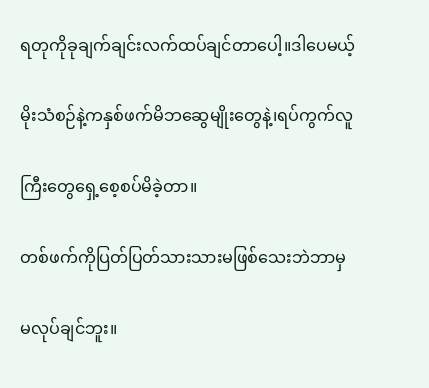ရတုကိုခုချက်ချင်းလက်ထပ်ချင်တာပေါ့။ဒါပေမယ့်

မိုးသံစဉ်နဲ့ကနှစ်ဖက်မိဘဆွေမျိုးတွေနဲ့၊ရပ်ကွက်လူ

ကြီးတွေရှေ့စေ့စပ်မိခဲ့တာ။

တစ်ဖက်ကိုပြတ်ပြတ်သားသားမဖြစ်သေးဘဲဘာမှ

မလုပ်ချင်ဘူး။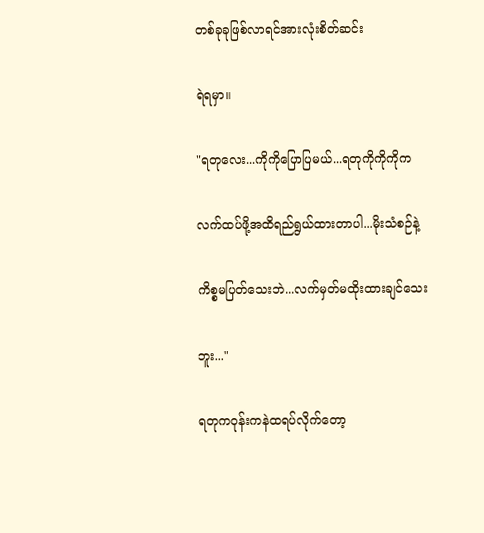တစ်ခုခုဖြစ်လာရင်အားလုံးစိတ်ဆင်း

ရဲရမှာ။

"ရတုလေး...ကိုကိုပြောပြမယ်...ရတုကိုကိုကိုက

လက်ထပ်ဖို့အထိရည်ရွယ်ထားတာပါ...မိုးသံစဉ်နဲ့

ကိစ္စမပြတ်သေးဘဲ...လက်မှတ်မထိုးထားချင်သေး

ဘူး..."

ရတုကဝုန်းကနဲထရပ်လိုက်တော့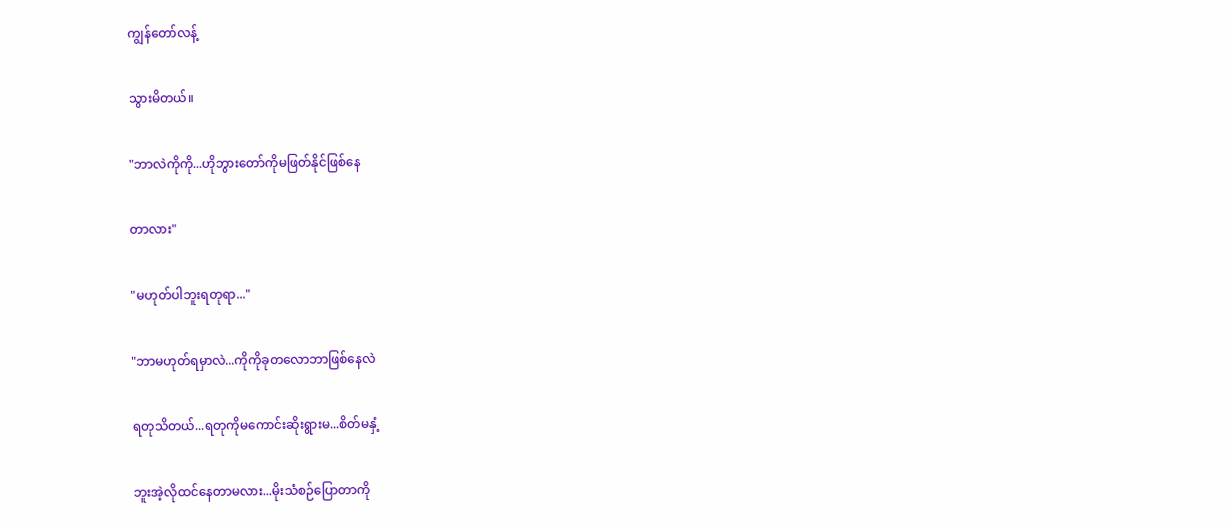ကျွန်တော်လန့်

သွားမိတယ်။

"ဘာလဲကိုကို...ဟိုဘွားတော်ကိုမဖြတ်နိုင်ဖြစ်နေ

တာလား"

"မဟုတ်ပါဘူးရတုရာ..."

"ဘာမဟုတ်ရမှာလဲ...ကိုကိုခုတလောဘာဖြစ်နေလဲ

ရတုသိတယ်...ရတုကိုမကောင်းဆိုးရွားမ...စိတ်မနှံ့

ဘူးအဲ့လိုထင်နေတာမလား...မိုးသံစဉ်ပြောတာကို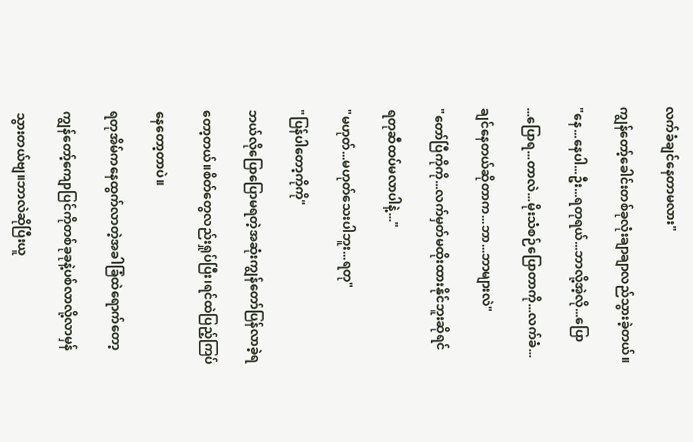လက်ခံချင်နေတာမလား"

ကျွန်တော့်ခေါင်းတစ်ခုလုံးချာချာလည်သွားခဲ့တယ်။

"နေ...နေပါ...ဦး...ရတုရယ်...ဘာလို့အဲ့လို...ပြော

...ပြောရ...တာလဲ...မိုးသံစဉ်ပြောတာကို...လက်ခံ...

ချင်နေတယ်ဆိုတာက...ဘာ...ဘာများလဲ"

"တော်ပြီကိုကို...လက်မှတ်မထိုးထားနိုင်ဘူးဆိုရင်

ရတုဆီထပ်မလာပါနဲ့..."

"မဟုတ်...မဟုတ်သေးပါဘူး...ရတု"

"ပြန်ပါတော့ကိုကို"

ဘယ်လိုပြောပြောမရတဲ့အဆုံးကျွန်တော်ပြန်လာခဲ့ရ

တော့တယ်။စိတ်တွေလည်းရှုပ်ပြီး၊ရင်ထဲပြည့်ကြပ်

နေတော့တာပဲ။

ရတုအိမ်ကနေထွက်လာတဲ့အခါခြံထဲရောက်တော့

ကျွန်တော့်ကျောပြင်ကိုတစ်ခုခုနဲ့ပစ်လာလို့လာမှန်

သွားတယ်ဗျ။ဘာလဲဆိုပြီးယူ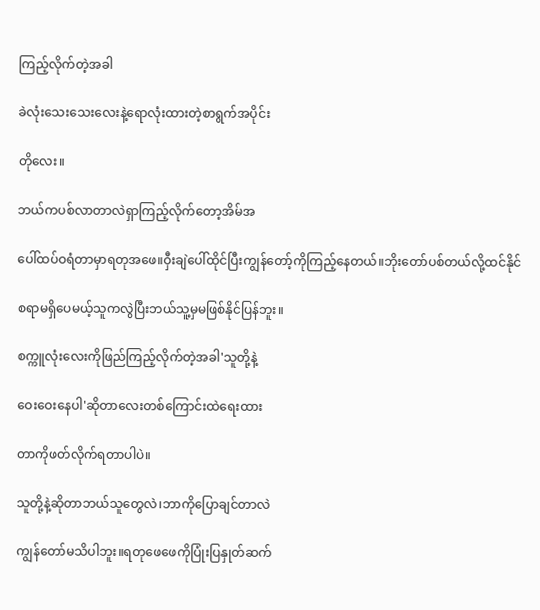ကြည့်လိုက်တဲ့အခါ

ခဲလုံးသေးသေးလေးနဲ့ရောလုံးထားတဲ့စာရွက်အပိုင်း

တိုလေး။

ဘယ်ကပစ်လာတာလဲရှာကြည့်လိုက်တော့အိမ်အ

ပေါ်ထပ်ဝရံတာမှာရတုအဖေ။ဝှီးချဲပေါ်ထိုင်ပြီးကျွန်တော့်ကိုကြည့်နေတယ်။ဘိုးတော်ပစ်တယ်လို့ထင်နိုင်

စရာမရှိပေမယ့်သူကလွဲပြီးဘယ်သူ့မှမဖြစ်နိုင်ပြန်ဘူး။

စက္ကူလုံးလေးကိုဖြည်ကြည့်လိုက်တဲ့အခါ'သူတို့နဲ့

ဝေးဝေးနေပါ'ဆိုတာလေးတစ်ကြောင်းထဲရေးထား

တာကိုဖတ်လိုက်ရတာပါပဲ။

သူတို့နဲ့ဆိုတာဘယ်သူတွေလဲ၊ဘာကိုပြောချင်တာလဲ

ကျွန်တော်မသိပါဘူး။ရတုဖေဖေကိုပြုံးပြနှုတ်ဆက်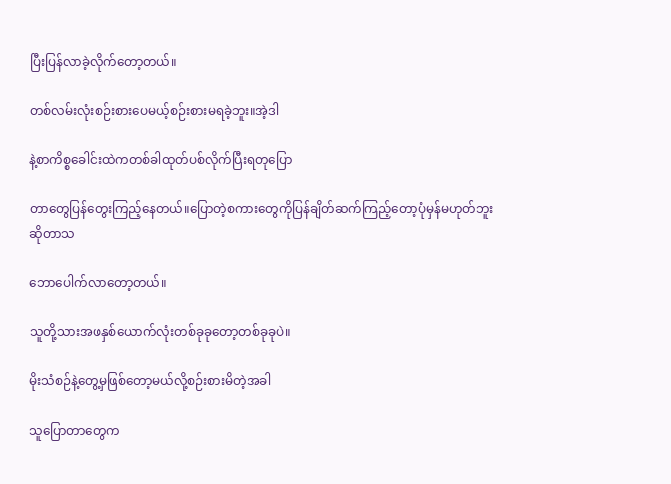ပြီးပြန်လာခဲ့လိုက်တော့တယ်။

တစ်လမ်းလုံးစဉ်းစားပေမယ့်စဉ်းစားမရခဲ့ဘူး။အဲ့ဒါ

နဲ့စာကိစ္စခေါင်းထဲကတစ်ခါထုတ်ပစ်လိုက်ပြီးရတုပြော

တာတွေပြန်တွေးကြည့်နေတယ်။ပြောတဲ့စကားတွေကိုပြန်ချိတ်ဆက်ကြည့်တော့ပုံမှန်မဟုတ်ဘူးဆိုတာသ

ဘောပေါက်လာတော့တယ်။

သူတို့သားအဖနှစ်ယောက်လုံးတစ်ခုခုတော့တစ်ခုခုပဲ။

မိုးသံစဉ်နဲ့တွေ့မှဖြစ်တော့မယ်လို့စဉ်းစားမိတဲ့အခါ

သူပြောတာတွေက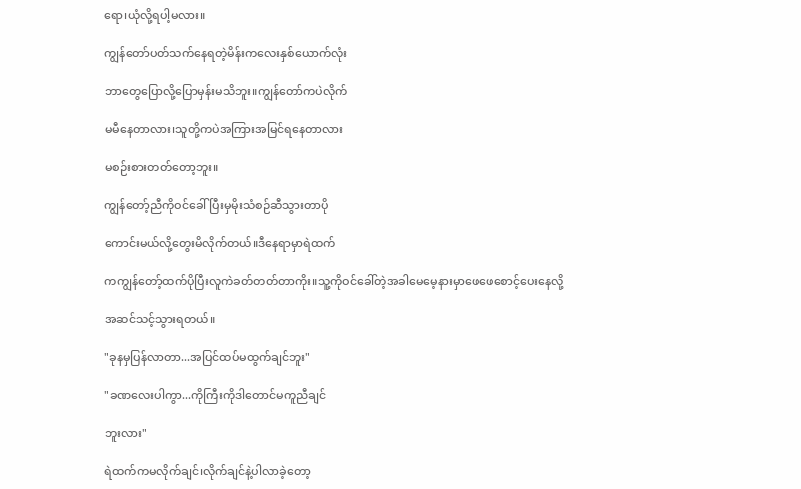ရော၊ယုံလို့ရပါ့မလား။

ကျွန်တော်ပတ်သက်နေရတဲ့မိန်းကလေးနှစ်ယောက်လုံး

ဘာတွေပြောလို့ပြောမှန်းမသိဘူး။ကျွန်တော်ကပဲလိုက်

မမီနေတာလား၊သူတို့ကပဲအကြားအမြင်ရနေတာလား

မစဉ်းစားတတ်တော့ဘူး။

ကျွန်တော့်ညီကိုဝင်ခေါ်ပြီးမှမိုးသံစဉ်ဆီသွားတာပို

ကောင်းမယ်လို့တွေးမိလိုက်တယ်။ဒီနေရာမှာရဲထက်

ကကျွန်တော့်ထက်ပိုပြီးလူကဲခတ်တတ်တာကိုး။သူ့ကိုဝင်ခေါ်တဲ့အခါမေမေ့နားမှာဖေဖေစောင့်ပေးနေလို့

အဆင်သင့်သွားရတယ်။

"ခုနမှပြန်လာတာ...အပြင်ထပ်မထွက်ချင်ဘူး"

"ခဏလေးပါကွာ...ကိုကြီးကိုဒါတောင်မကူညီချင်

ဘူးလား"

ရဲထက်ကမလိုက်ချင်၊လိုက်ချင်နဲ့ပါလာခဲ့တော့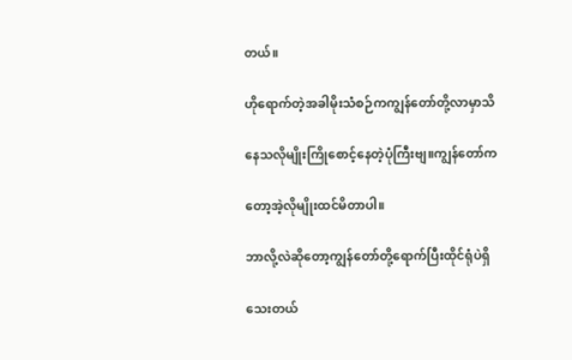တယ်။

ဟိုရောက်တဲ့အခါမိုးသံစဉ်ကကျွန်တော်တို့လာမှာသိ

နေသလိုမျိုးကြိုစောင့်နေတဲ့ပုံကြီးဗျ။ကျွန်တော်က

တော့အဲ့လိုမျိုးထင်မိတာပါ။

ဘာလို့လဲဆိုတော့ကျွန်တော်တို့ရောက်ပြီးထိုင်ရုံပဲရှိ

သေးတယ်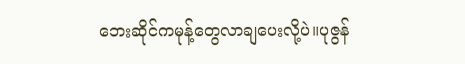ဘေးဆိုင်ကမုန့်တွေလာချပေးလို့ပဲ။ပုဇွန်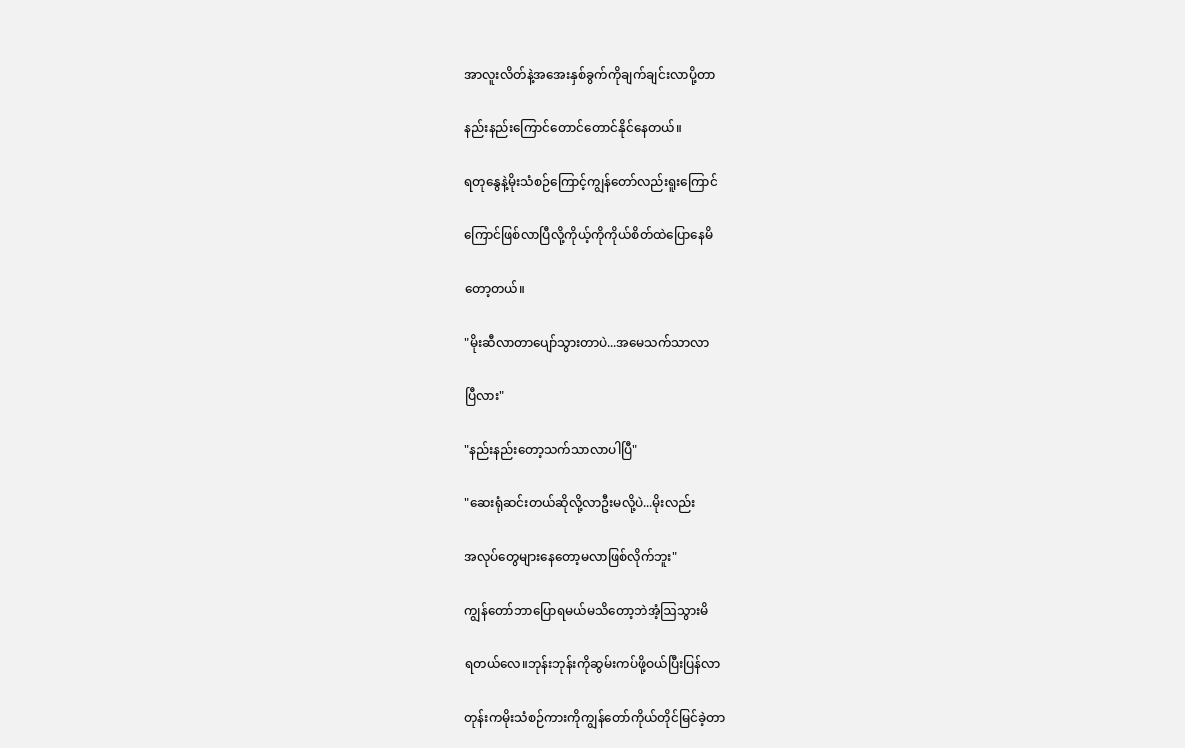အာလူးလိတ်နဲ့အအေးနှစ်ခွက်ကိုချက်ချင်းလာပို့တာ

နည်းနည်းကြောင်တောင်တောင်နိုင်နေတယ်။

ရတုနွေနဲ့မိုးသံစဉ်ကြောင့်ကျွန်တော်လည်းရူးကြောင်

ကြောင်ဖြစ်လာပြီလို့ကိုယ့်ကိုကိုယ်‌စိတ်ထဲပြောနေမိ

တော့တယ်။

"မိုးဆီလာတာပျော်သွားတာပဲ...အမေသက်သာလာ

ပြီလား"

"နည်းနည်းတော့သက်သာလာပါပြီ"

"ဆေးရုံဆင်းတယ်ဆိုလို့လာဦးမလို့ပဲ...မိုးလည်း

အလုပ်တွေများနေတော့မလာဖြစ်လိုက်ဘူး"

ကျွန်တော်ဘာပြောရမယ်မသိတော့ဘဲအံ့ဩသွားမိ

ရတယ်လေ။ဘုန်းဘုန်းကိုဆွမ်းကပ်ဖို့ဝယ်ပြီးပြန်လာ

တုန်းကမိုးသံစဉ်ကားကိုကျွန်တော်ကိုယ်တိုင်မြင်ခဲ့တာ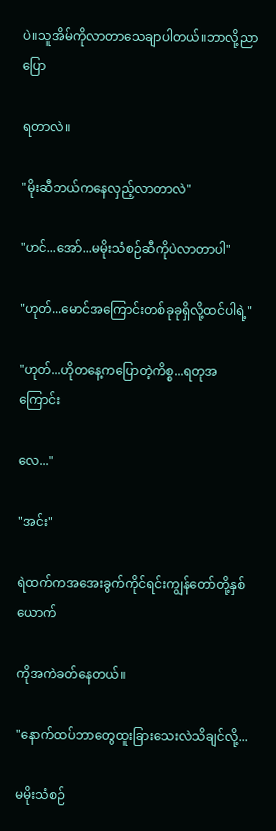ပဲ။သူအိမ်ကိုလာတာသေချာပါတယ်။ဘာလို့ညာပြော

ရတာလဲ။

"မိုးဆီဘယ်ကနေလှည့်လာတာလဲ"

"ဟင်...အော်...မမိုးသံစဉ်ဆီကိုပဲလာတာပါ"

"ဟုတ်...မောင်အကြောင်းတစ်ခုခုရှိလို့ထင်ပါရဲ့"

"ဟုတ်...ဟိုတနေ့ကပြောတဲ့ကိစ္စ...ရတုအကြောင်း

လေ..."

"အင်း"

ရဲထက်ကအအေးခွက်ကိုင်ရင်းကျွန်တော်တို့နှစ်ယောက်

ကိုအကဲခတ်နေတယ်။

"နောက်ထပ်ဘာတွေထူးခြားသေးလဲသိချင်လို့...

မမိုးသံစဉ်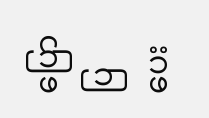ပြောပြပေး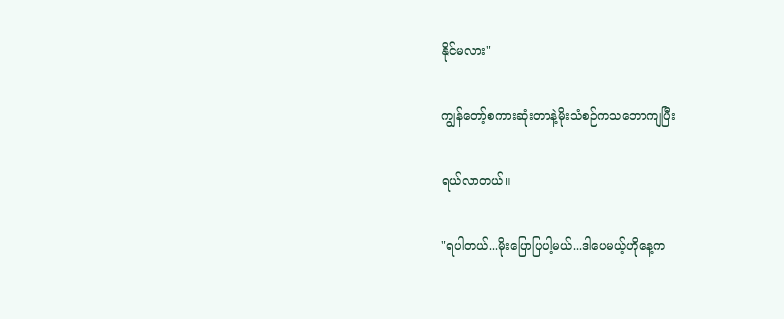နိုင်မလား"

ကျွန်တော့်စကားဆုံးတာနဲ့မိုးသံစဉ်ကသဘောကျပြီး

ရယ်လာတယ်။

"ရပါတယ်...မိုးပြောပြပါ့မယ်...ဒါပေမယ့်ဟိုနေ့က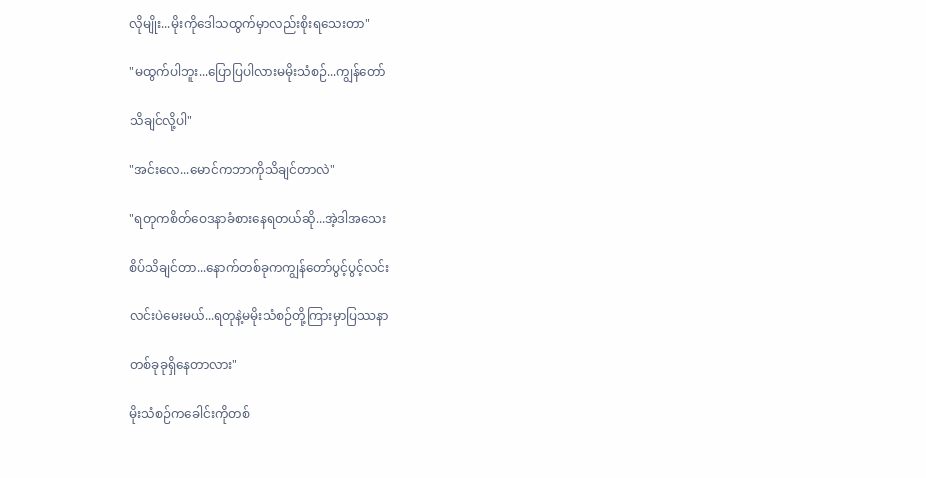လိုမျိုး...မိုးကိုဒေါသထွက်မှာလည်းစိုးရသေးတာ"

"မထွက်ပါဘူး...ပြောပြပါလားမမိုးသံစဉ်...ကျွန်တော်

သိချင်လို့ပါ"

"အင်းလေ...မောင်ကဘာကိုသိချင်တာလဲ"

"ရတုကစိတ်ဝေဒနာခံစားနေရတယ်ဆို...အဲ့ဒါအသေး

စိပ်သိချင်တာ...နောက်တစ်ခုကကျွန်တော်ပွင့်ပွင့်လင်း

လင်းပဲမေးမယ်...ရတုနဲ့မမိုးသံစဉ်တို့ကြားမှာပြဿနာ

တစ်ခုခုရှိနေတာလား"

မိုးသံစဉ်ကခေါင်းကိုတစ်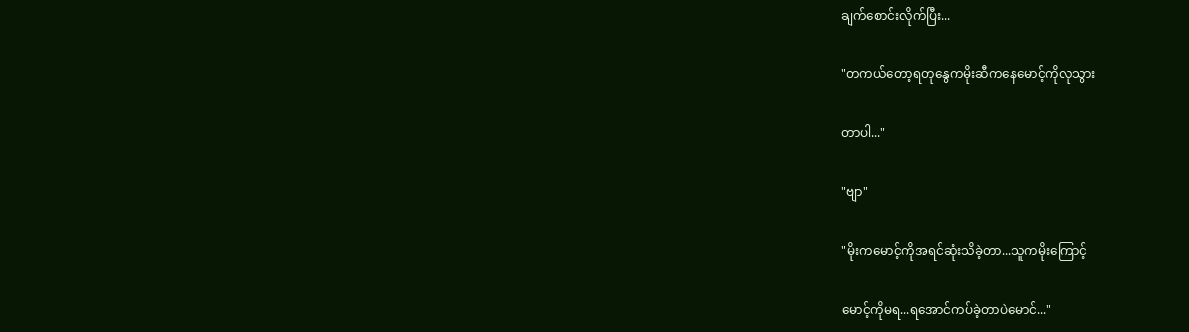ချက်စောင်းလိုက်ပြီး...

"တကယ်တော့ရတုနွေကမိုးဆီကနေမောင့်ကိုလုသွား

တာပါ..."

"ဗျာ"

"မိုးကမောင့်ကိုအရင်ဆုံးသိခဲ့တာ...သူကမိုးကြောင့်

မောင့်ကိုမရ...ရအောင်ကပ်ခဲ့တာပဲမောင်..."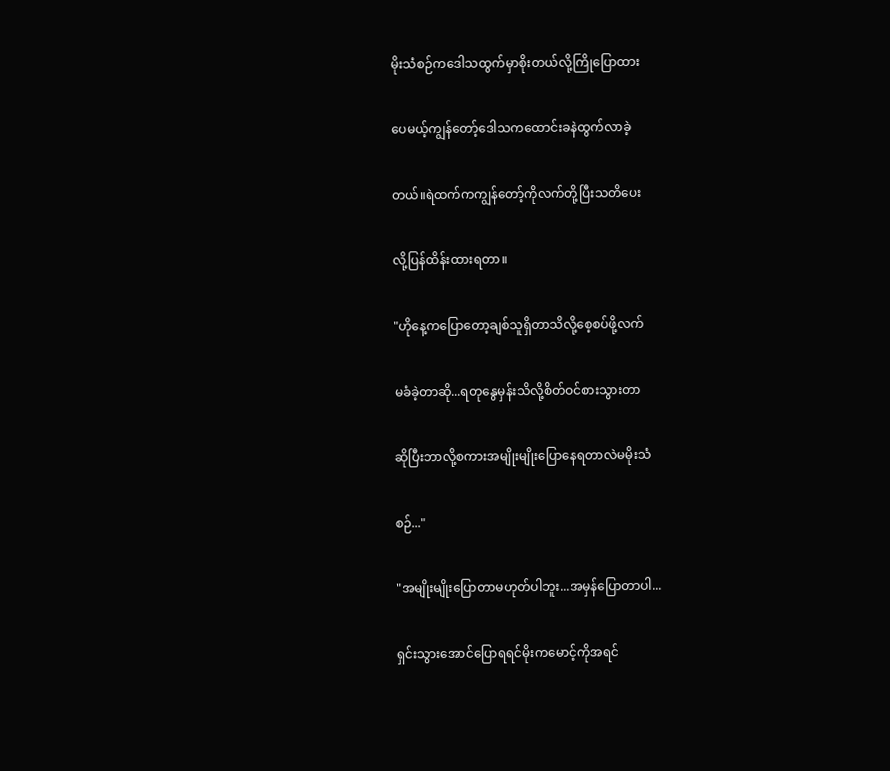မိုးသံစဉ်ကဒေါသထွက်မှာစိုးတယ်လို့ကြိုပြောထား

ပေမယ့်ကျွန်တော့်ဒေါသကထောင်းခနဲထွက်လာခဲ့

တယ်။ရဲထက်ကကျွန်တော့်ကိုလက်တို့ပြီးသတိပေး

လို့ပြန်ထိန်းထားရတာ။

"ဟိုနေ့ကပြောတော့ချစ်သူရှိတာသိလို့စေ့စပ်ဖို့လက်

မခံခဲ့တာဆို...ရတုနွေမှန်းသိလို့စိတ်ဝင်စားသွားတာ

ဆိုပြီးဘာလို့စကားအမျိုးမျိုးပြောနေရတာလဲမမိုးသံ

စဉ်..."

"အမျိုးမျိုးပြောတာမဟုတ်ပါဘူး...အမှန်ပြောတာပါ...

ရှင်းသွားအောင်ပြောရရင်မိုးကမောင့်ကိုအရင်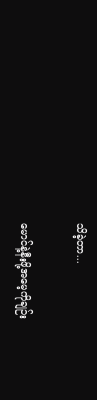သိခဲ့တာ...

မောင်နဲ့နီးဖို့အမေ့ကိုချဉ်း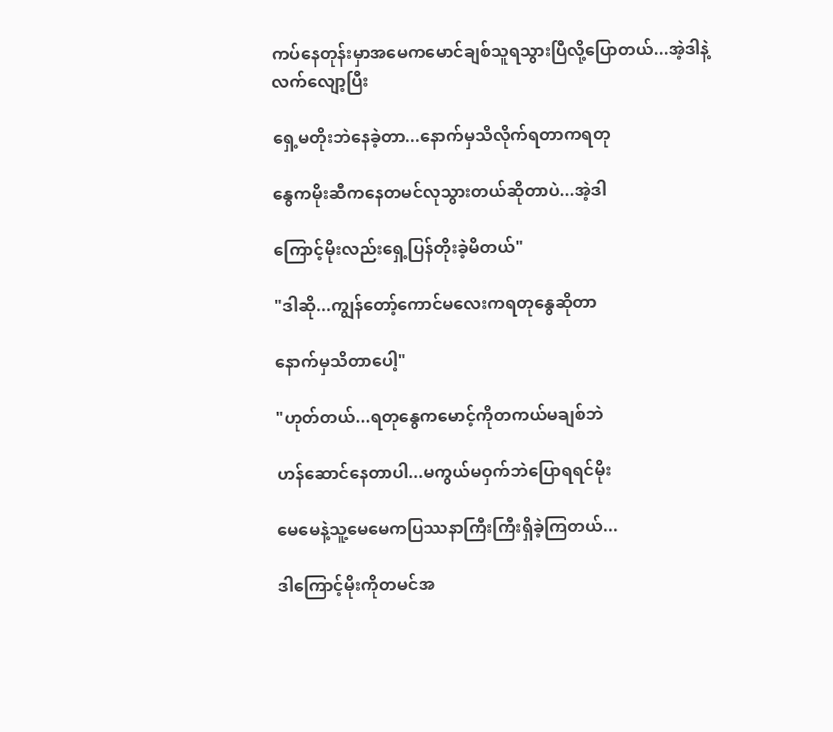ကပ်နေတုန်းမှာအမေကမောင်ချစ်သူရသွားပြီလို့ပြောတယ်...အဲ့ဒါနဲ့လက်လျော့ပြီး

ရှေ့မတိုးဘဲနေခဲ့တာ...နောက်မှသိလိုက်ရတာကရတု

နွေကမိုးဆီကနေတမင်လုသွားတယ်ဆိုတာပဲ...အဲ့ဒါ

ကြောင့်မိုးလည်းရှေ့ပြန်တိုးခဲ့မိတယ်"

"ဒါဆို...ကျွန်တော့်ကောင်မလေးကရတုနွေဆိုတာ

နောက်မှသိတာပေါ့"

"ဟုတ်တယ်...ရတုနွေကမောင့်ကိုတကယ်မချစ်ဘဲ

ဟန်ဆောင်နေတာပါ...မကွယ်မဝှက်ဘဲပြောရရင်မိုး

မေမေနဲ့သူ့မေမေကပြဿနာကြီးကြီးရှိခဲ့ကြတယ်...

ဒါကြောင့်မိုးကိုတမင်အ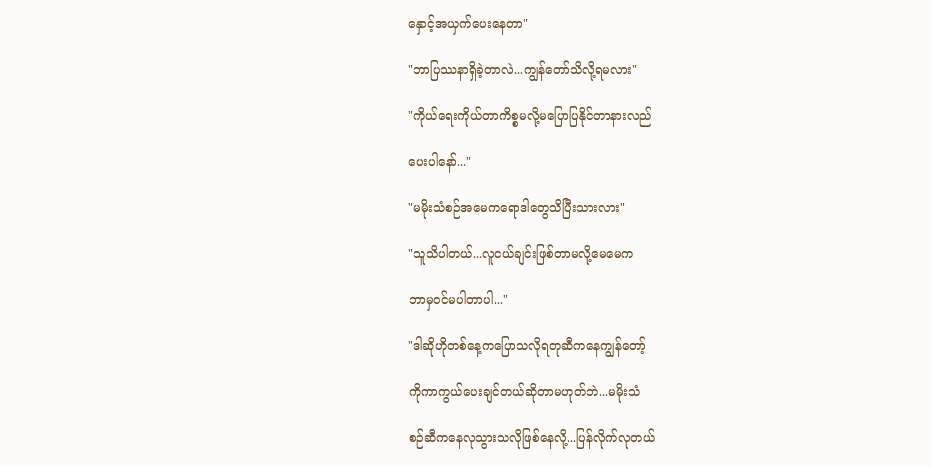နှောင့်အယှက်ပေးနေတာ"

"ဘာပြဿနာရှိခဲ့တာလဲ...ကျွန်တော်သိလို့ရမလား"

"ကိုယ်ရေးကိုယ်တာကိစ္စမလို့မပြောပြနိုင်တာနားလည်

ပေးပါနော်..."

"မမိုးသံစဉ်အမေကရောဒါတွေသိပြီးသားလား"

"သူသိပါတယ်...လူငယ်ချင်းဖြစ်တာမလို့မေမေက

ဘာမှဝင်မပါတာပါ..."

"ဒါဆိုဟိုတစ်နေ့ကပြောသလိုရတုဆီကနေကျွန်တော့်

ကိုကာကွယ်ပေးချင်တယ်ဆိုတာမဟုတ်ဘဲ...မမိုးသံ

စဉ်ဆီကနေလုသွားသလိုဖြစ်နေလို့...ပြန်လိုက်လုတယ်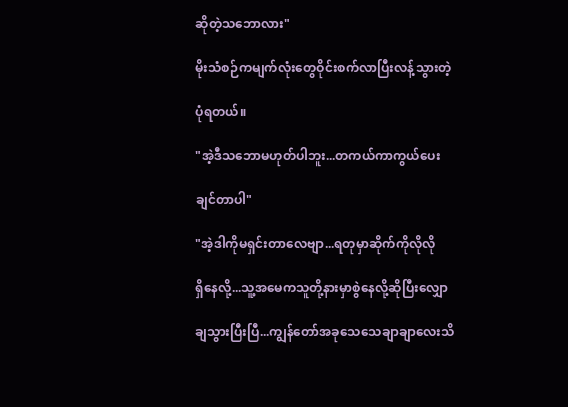ဆိုတဲ့သဘောလား"

မိုးသံစဉ်ကမျက်လုံးတွေဝိုင်းစက်လာပြီး‌လန့်သွားတဲ့

ပုံရတယ်။

"အဲ့ဒီသဘောမဟုတ်ပါဘူး...တကယ်ကာကွယ်ပေး

ချင်တာပါ"

"အဲ့ဒါကိုမရှင်းတာလေဗျာ...ရတုမှာဆိုက်ကိုလိုလို

ရှိနေလို့...သူ့အမေကသူတို့နားမှာစွဲနေလို့ဆိုပြီးလျှော

ချသွားပြီးပြီ...ကျွန်တော်အခုသေသေချာချာလေးသိ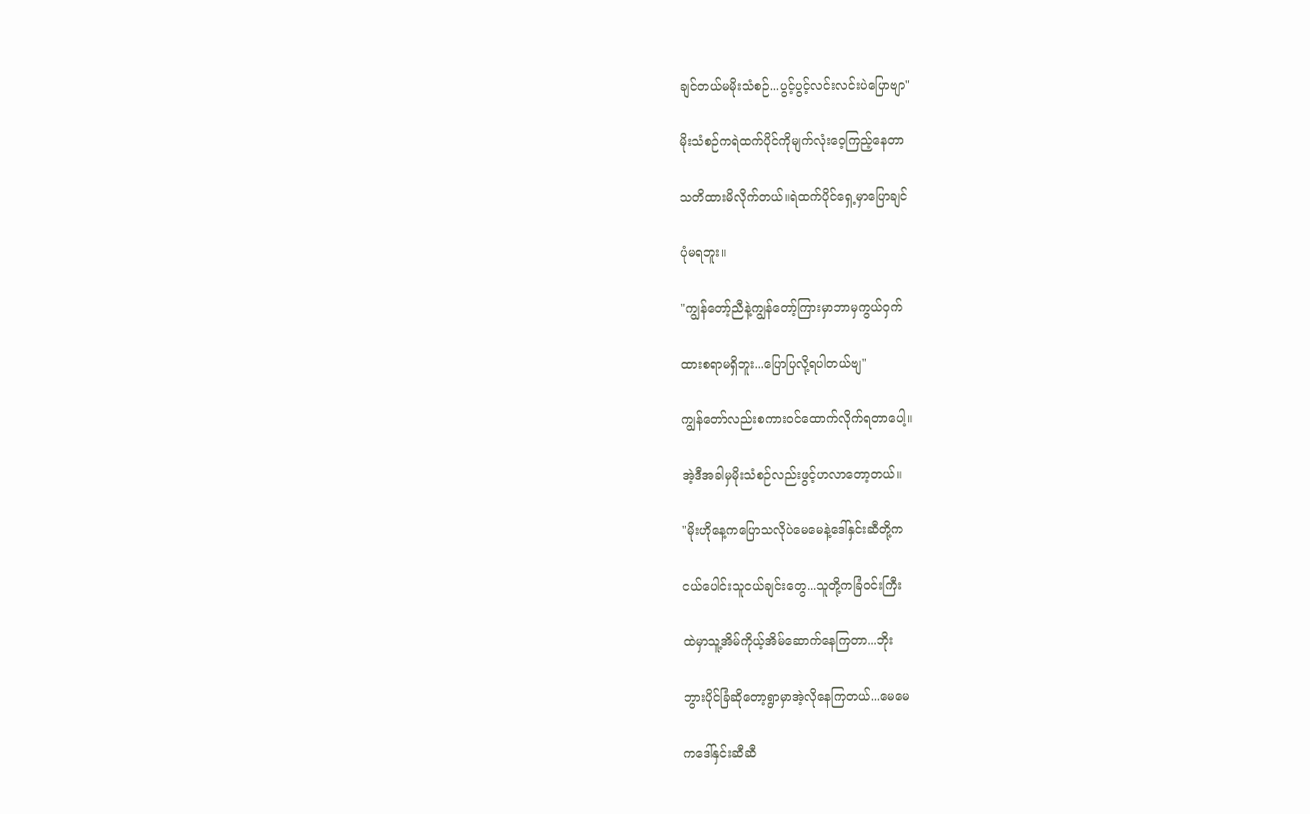ချင်တယ်မမိုးသံစဉ်...ပွင့်ပွင့်လင်းလင်းပဲပြောဗျာ"

မိုးသံစဉ်ကရဲထက်ပိုင်ကိုမျက်လုံးဝေ့ကြည့်နေတာ

သတိထားမိလိုက်တယ်။ရဲထက်ပိုင်ရှေ့မှာပြောချင်

ပုံမရဘူး။

"ကျွန်တော့်ညီနဲ့ကျွန်တော့်ကြားမှာဘာမှကွယ်ဝှက်

ထားစရာမရှိဘူး...ပြောပြလို့ရပါတယ်ဗျ"

ကျွန်တော်လည်းစကားဝင်ထောက်လိုက်ရတာပေါ့။

အဲ့ဒီအခါမှမိုးသံစဉ်လည်းဖွင့်ဟလာတော့တယ်။

"မိုးဟိုနေ့ကပြောသလိုပဲမေမေနဲ့ဒေါ်နှင်းဆီတို့က

ငယ်ပေါင်းသူငယ်ချင်းတွေ...သူတို့ကခြံဝင်းကြီး

ထဲမှာသူ့အိမ်ကိုယ့်အိမ်ဆောက်နေကြတာ...ဘိုး

ဘွားပိုင်ခြံဆိုတော့ရွာမှာအဲ့လိုနေကြတယ်...မေမေ

ကဒေါ်နှင်းဆီဆီ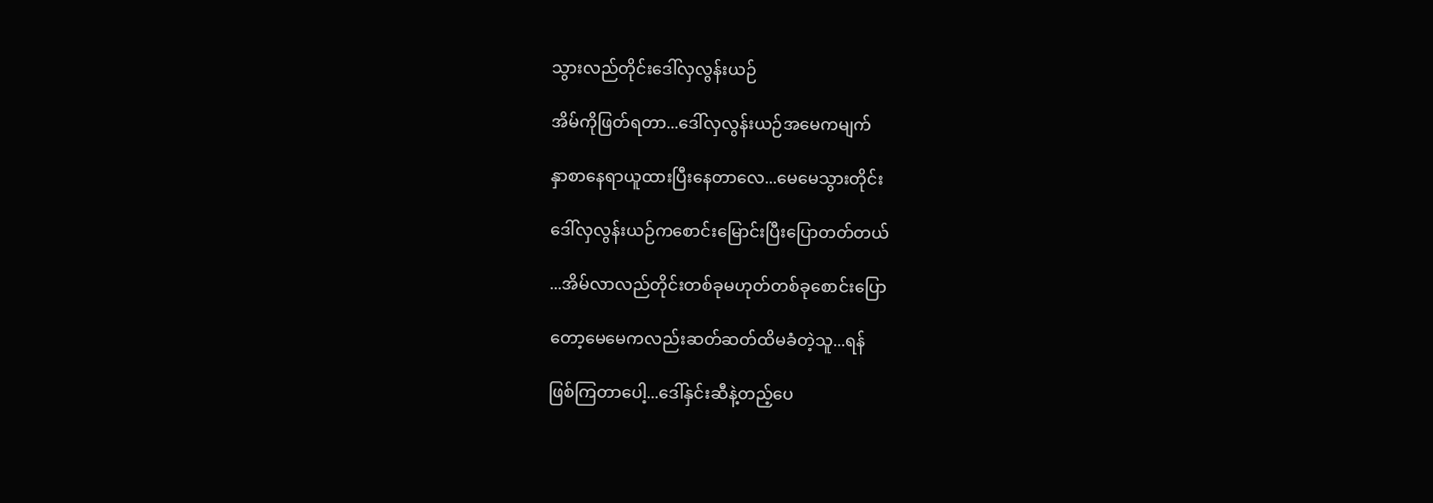သွားလည်တိုင်းဒေါ်လှလွန်းယဉ်

အိမ်ကိုဖြတ်ရတာ...ဒေါ်လှလွန်းယဉ်အမေကမျက်

နှာစာနေရာယူထားပြီးနေတာလေ...မေမေသွားတိုင်း

ဒေါ်လှလွန်းယဉ်ကစောင်းမြောင်းပြီးပြောတတ်တယ်

...အိမ်လာလည်တိုင်းတစ်ခုမဟုတ်တစ်ခုစောင်းပြော

တော့မေမေကလည်းဆတ်ဆတ်ထိမခံတဲ့သူ...ရန်

ဖြစ်ကြတာပေါ့...ဒေါ်နှင်းဆီနဲ့တည့်ပေ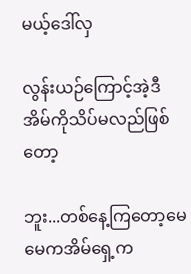မယ့်ဒေါ်လှ

လွန်းယဉ်ကြောင့်အဲ့ဒီအိမ်ကိုသိပ်မလည်ဖြစ်တော့

ဘူး...တစ်နေ့ကြတော့မေမေကအိမ်ရှေ့က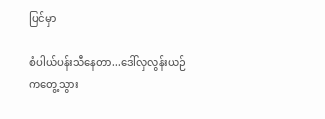ပြင်မှာ

စံပါယ်ပန်းသီနေတာ...ဒေါ်လှလွန်းယဉ်ကတွေ့သွား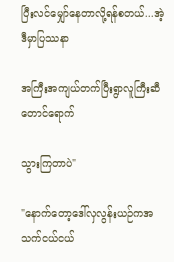ပြီးလင်မျှော်နေတာလို့ရန်စတယ်...အဲ့ဒီမှာပြဿနာ

အကြီးအကျယ်တက်ပြီးရွာလူကြီးဆီတောင်ရောက်

သွားကြတာပဲ"

"နောက်တော့ဒေါ်လှလွန်းယဉ်ကအသက်ငယ်ငယ်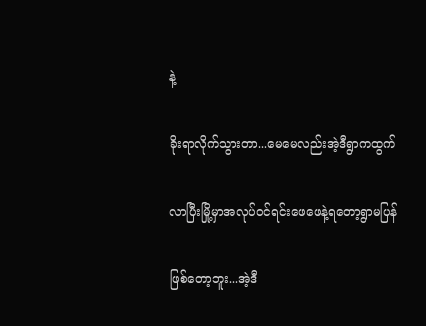နဲ့

ခိုးရာလိုက်သွားတာ...မေမေလည်းအဲ့ဒီရွာကထွက်

လာပြီးမြို့မှာအလုပ်ဝင်ရင်းဖေဖေနဲ့ရတော့ရွာမပြန်

ဖြစ်တော့ဘူး...အဲ့ဒီ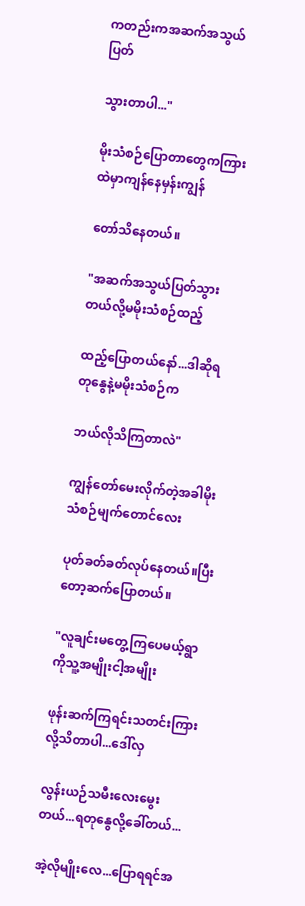ကတည်းကအဆက်အသွယ်ပြတ်

သွားတာပါ..."

မိုးသံစဉ်ပြောတာတွေကကြားထဲမှာကျန်နေမှန်းကျွန်

တော်သိနေတယ်။

"အဆက်အသွယ်ပြတ်သွားတယ်လို့မမိုးသံစဉ်ထည့်

ထည့်ပြောတယ်နော်...ဒါဆိုရတုနွေနဲ့မမိုးသံစဉ်က

ဘယ်လိုသိကြတာလဲ"

ကျွန်တော်မေးလိုက်တဲ့အခါမိုးသံစဉ်မျက်တောင်လေး

ပုတ်ခတ်ခတ်လုပ်နေတယ်။ပြီးတော့‌ဆက်ပြောတယ်။

"လူချင်းမတွေ့ကြပေမယ့်ရွာကိုသူ့အမျိုးငါ့အမျိုး

ဖုန်းဆက်ကြရင်းသတင်းကြားလို့သိတာပါ...ဒေါ်လှ

လွန်းယဉ်သမီးလေးမွေးတယ်...ရတုနွေလို့ခေါ်တယ်...

အဲ့လိုမျိုးလေ...ပြောရရင်အ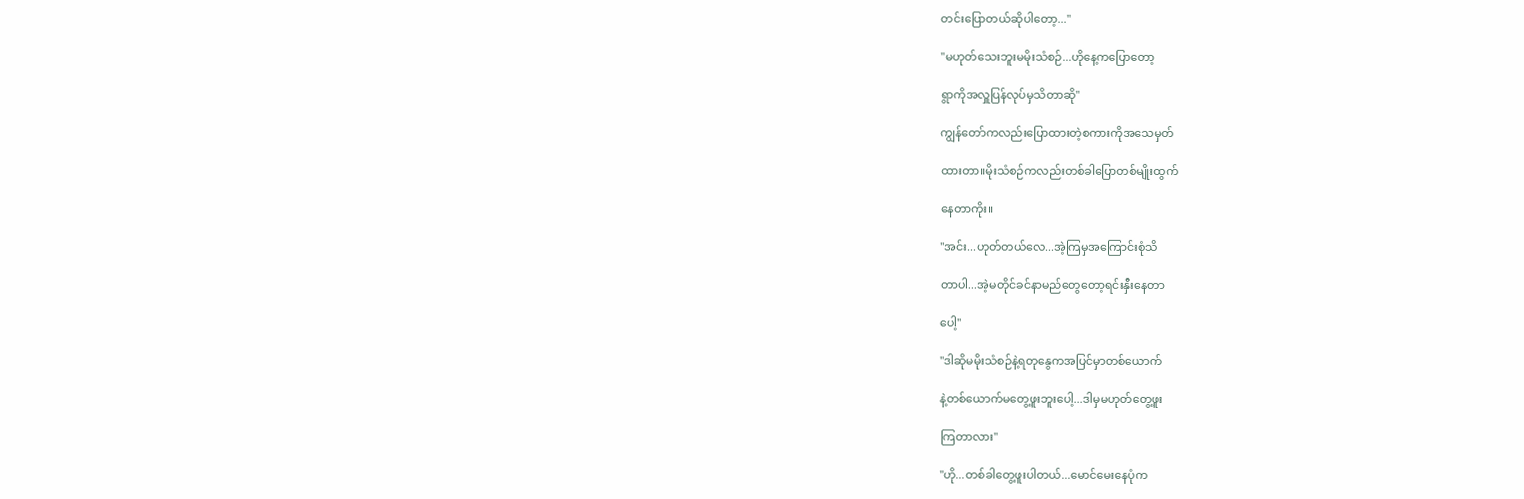တင်းပြောတယ်ဆိုပါတော့..."

"မဟုတ်သေးဘူးမမိုးသံစဉ်...ဟိုနေ့ကပြောတော့

ရွာကိုအလှူပြန်လုပ်မှသိတာဆို"

ကျွန်တော်ကလည်းပြောထားတဲ့စကားကိုအသေမှတ်

ထားတာ။မိုးသံစဉ်ကလည်းတစ်ခါပြောတစ်မျိုးထွက်

နေတာကိုး။

"အင်း...ဟုတ်တယ်လေ...အဲ့ကြမှအကြောင်းစုံသိ

တာပါ...အဲ့မတိုင်ခင်နာမည်တွေတော့ရင်းနှီးနေတာ

ပေါ့"

"ဒါဆိုမမိုးသံစဉ်နဲ့ရတုနွေကအပြင်မှာတစ်ယောက်

နဲ့တစ်ယောက်မတွေ့ဖူးဘူးပေါ့...ဒါမှမဟုတ်တွေ့ဖူး

ကြတာလား"

"ဟို...တစ်ခါတွေ့ဖူးပါတယ်...မောင်မေးနေပုံက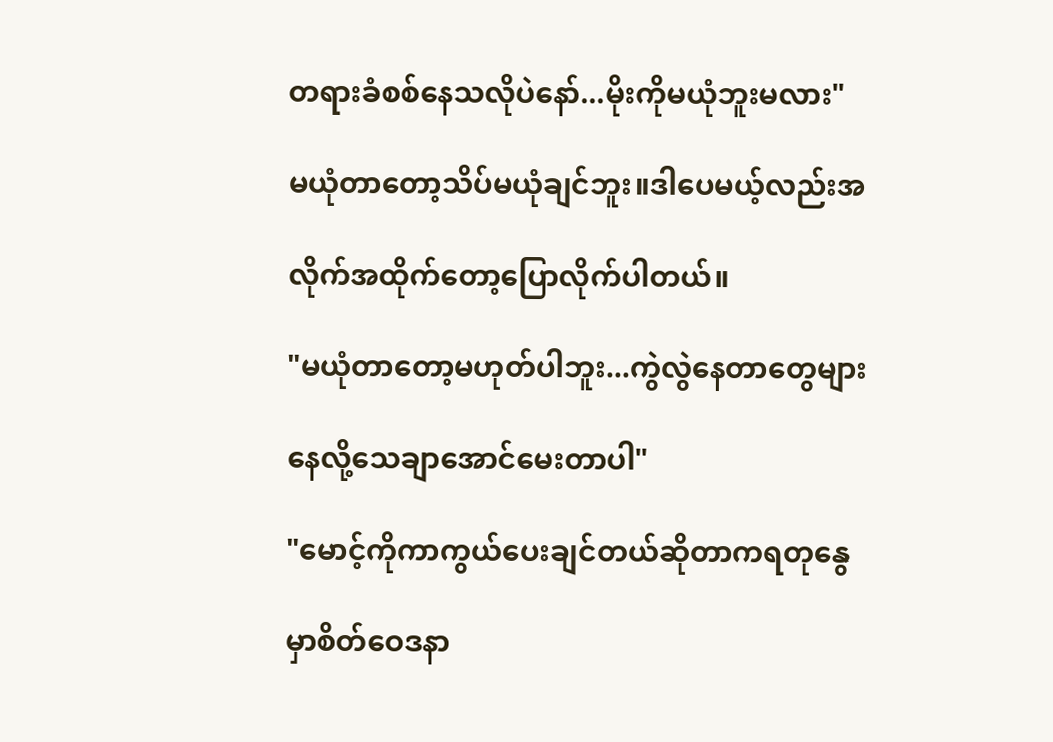တရားခံစစ်နေသလိုပဲနော်...မိုးကိုမယုံဘူးမလား"

မယုံတာတော့သိပ်မယုံချင်ဘူး။ဒါပေမယ့်လည်းအ

လိုက်အထိုက်တော့ပြောလိုက်ပါတယ်။

"မယုံတာတော့မဟုတ်ပါဘူး...ကွဲလွဲနေတာတွေများ

နေလို့သေချာအောင်မေးတာပါ"

"မောင့်ကိုကာကွယ်ပေးချင်တယ်ဆိုတာကရတုနွေ

မှာစိတ်ဝေဒနာ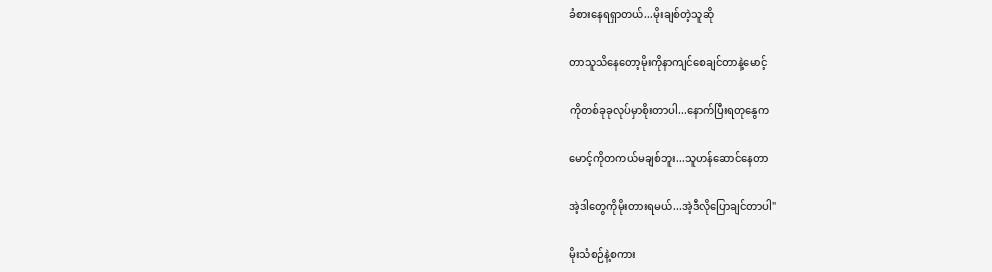ခံစားနေရရှာတယ်...မိုးချစ်တဲ့သူဆို

တာသူသိနေတော့မိုးကိုနာကျင်စေချင်တာနဲ့မောင့်

ကိုတစ်ခုခုလုပ်မှာစိုးတာပါ...နောက်ပြီးရတုနွေက

မောင့်ကိုတကယ်မချစ်ဘူး...သူဟန်ဆောင်နေတာ

အဲ့ဒါတွေကိုမိုးတားရမယ်...အဲ့ဒီလိုပြောချင်တာပါ"

မိုးသံစဉ်နဲ့စကား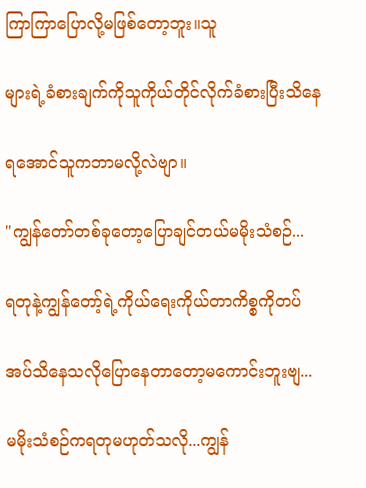ကြာကြာပြောလို့မဖြစ်တော့ဘူး။သူ

များရဲ့ခံစားချက်ကိုသူကိုယ်တိုင်လိုက်ခံစားပြီးသိနေ

ရအောင်သူကဘာမလို့လဲဗျာ။

"ကျွန်တော်တစ်ခုတော့ပြောချင်တယ်မမိုးသံစဉ်...

ရတုနဲ့ကျွန်တော့်ရဲ့ကိုယ်ရေးကိုယ်တာကိစ္စကိုတပ်

အပ်သိနေသလိုပြော‌နေတာတော့မကောင်းဘူးဗျ...

မမိုးသံစဉ်ကရတုမဟုတ်သလို...ကျွန်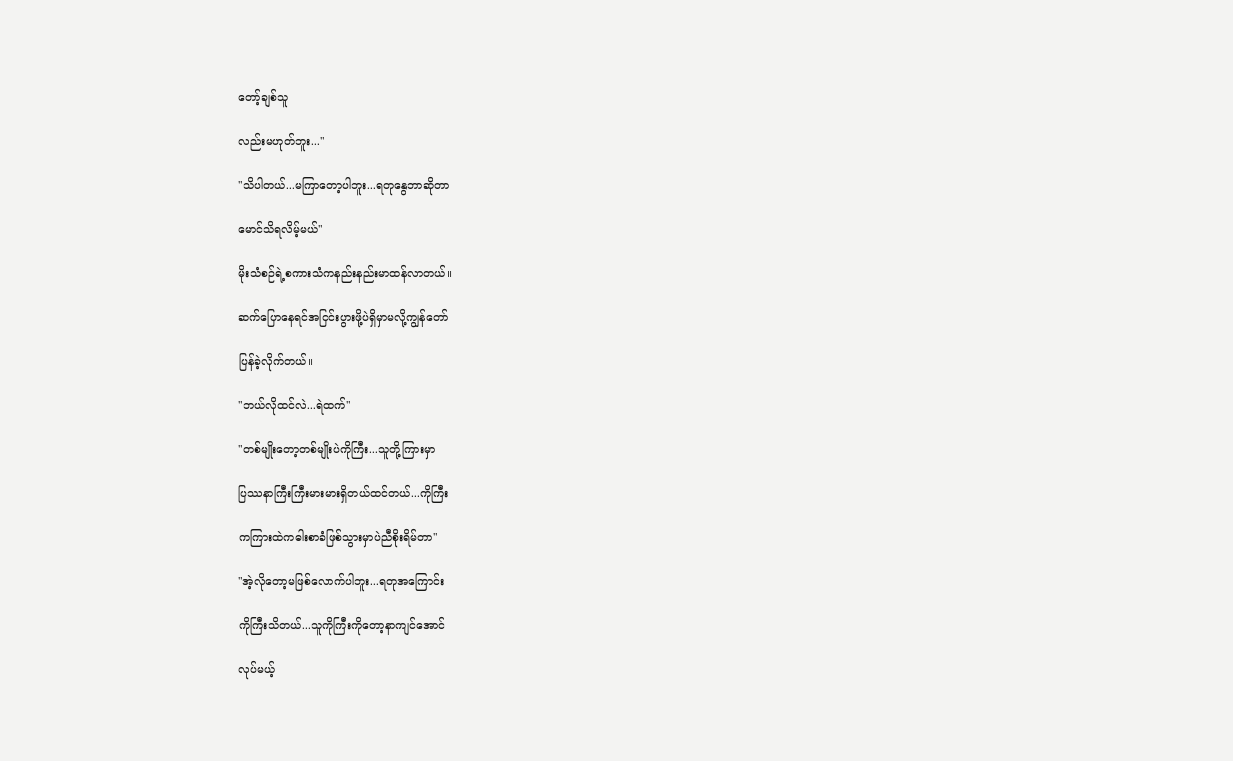တော့်ချစ်သူ

လည်းမဟုတ်ဘူး..."

"သိပါတယ်...မကြာတော့ပါဘူး...ရတုနွေဘာဆိုတာ

မောင်သိရလိမ့်မယ်"

မိုးသံစဉ်ရဲ့စကားသံကနည်းနည်းမာထန်လာတယ်။

ဆက်ပြောနေရင်အငြင်းပွားဖို့ပဲရှိမှာမလို့ကျွန်တော်

ပြန်ခဲ့လိုက်တယ်။

"ဘယ်လိုထင်လဲ...ရဲထက်"

"တစ်မျိုးတော့တစ်မျိုးပဲကိုကြီး...သူတို့ကြားမှာ

ပြဿနာကြီးကြီးမားမားရှိတယ်ထင်တယ်...ကိုကြီး

ကကြားထဲကဓါးစာခံဖြစ်သွားမှာပဲညီစိုးရိမ်တာ"

"အဲ့လိုတော့မဖြစ်လောက်ပါဘူး...ရတုအကြောင်း

ကိုကြီးသိတယ်...သူကိုကြီးကိုတော့နာကျင်အောင်

လုပ်မယ့်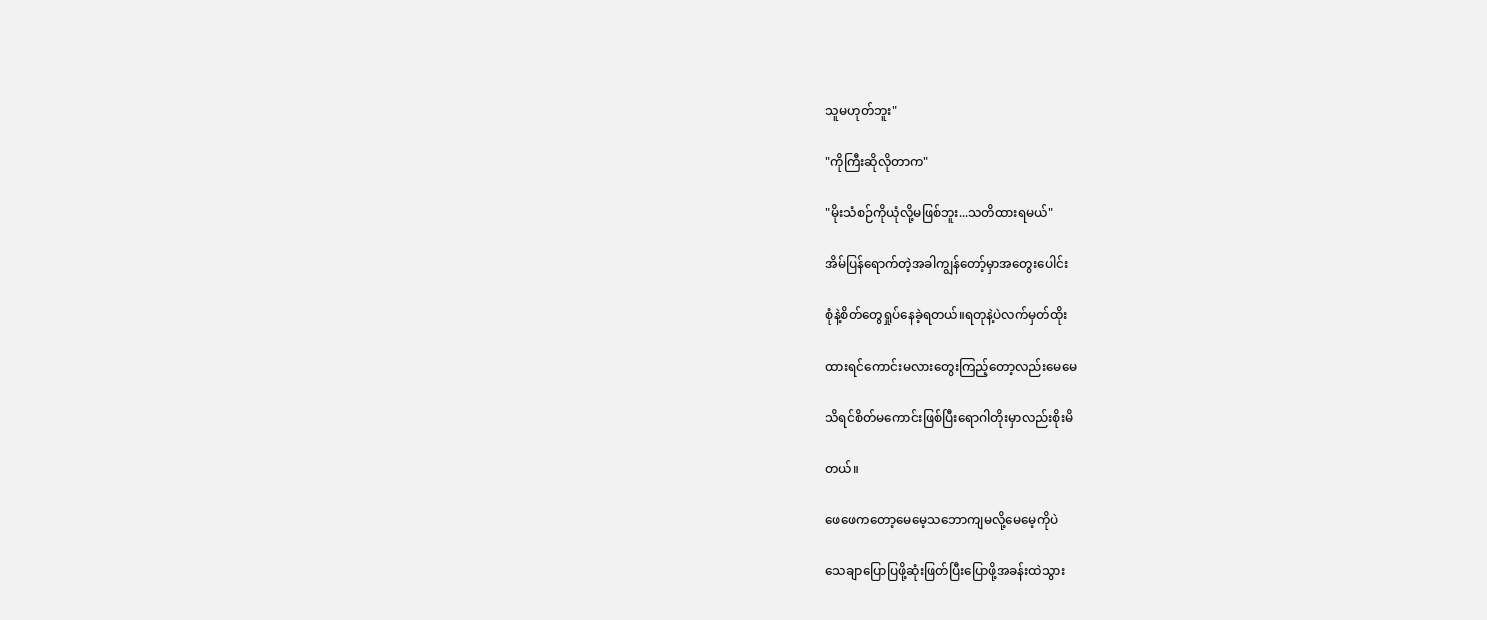သူမဟုတ်ဘူး"

"ကိုကြီးဆိုလိုတာက"

"မိုးသံစဉ်ကိုယုံလို့မဖြစ်ဘူး...သတိထားရမယ်"

အိမ်ပြန်ရောက်တဲ့အခါကျွန်တော့်မှာအတွေးပေါင်း

စုံနဲ့စိတ်တွေရှုပ်နေခဲ့ရတယ်။ရတုနဲ့ပဲလက်မှတ်ထိုး

ထားရင်ကောင်းမလားတွေးကြည့်တော့လည်းမေမေ

သိရင်စိတ်မကောင်းဖြစ်ပြီးရောဂါတိုးမှာလည်းစိုးမိ

တယ်။

ဖေဖေကတော့မေမေ့သဘောကျမလို့မေမေ့ကိုပဲ

သေချာပြောပြဖို့ဆုံးဖြတ်ပြီးပြောဖို့အခန်းထဲသွား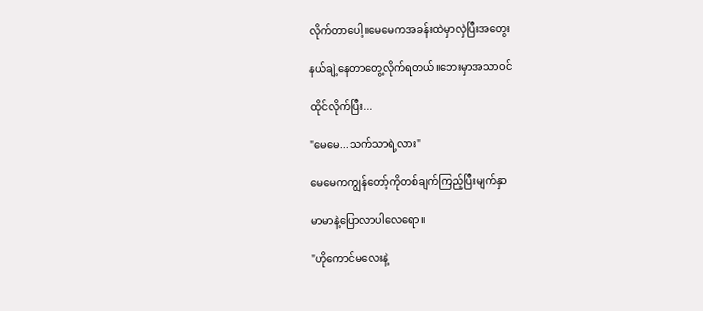လိုက်တာပေါ့။မေမေကအခန်းထဲမှာလှဲပြီးအတွေး

နယ်ချဲ့နေတာတွေ့လိုက်ရတယ်။ဘေးမှာအသာဝင်

ထိုင်လိုက်ပြီး...

"မေမေ...သက်သာရဲ့လား"

မေမေကကျွန်တော့်ကိုတစ်ချက်ကြည့်ပြီးမျက်နှာ

မာမာနဲ့ပြောလာပါလေရော။

"ဟိုကောင်မလေးနဲ့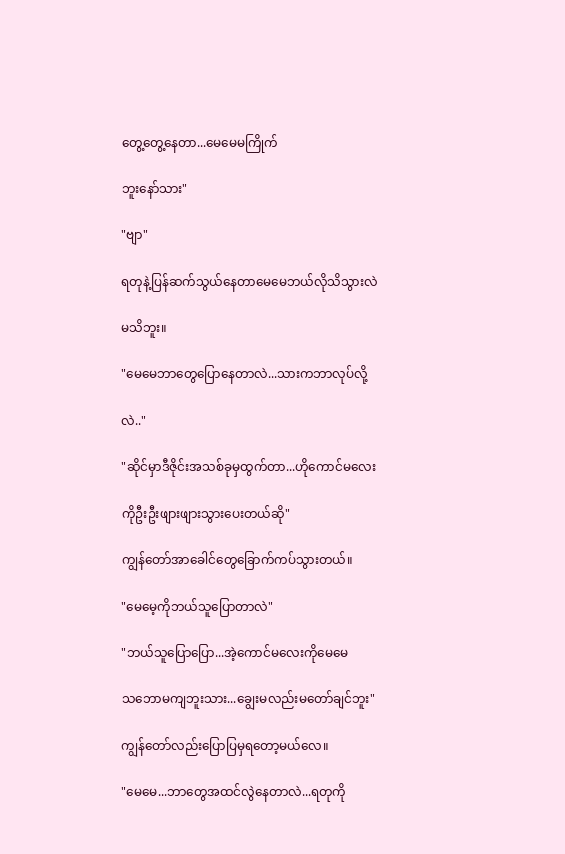တွေ့တွေ့နေတာ...မေမေမကြိုက်

ဘူးနော်သား"

"ဗျာ"

ရတုနဲ့ပြန်ဆက်သွယ်နေတာမေမေဘယ်လိုသိသွားလဲ

မသိဘူး။

"မေမေဘာတွေပြောနေတာလဲ...သားကဘာလုပ်လို့

လဲ.."

"ဆိုင်မှာဒီဇိုင်းအသစ်ခုမှထွက်တာ...ဟိုကောင်မလေး

ကိုဦးဦးဖျားဖျားသွားပေးတယ်ဆို"

ကျွန်တော်အာခေါင်တွေခြောက်ကပ်သွားတယ်။

"မေမေ့ကိုဘယ်သူပြောတာလဲ"

"ဘယ်သူပြောပြော...အဲ့ကောင်မလေးကိုမေမေ

သဘောမကျဘူးသား...ချွေးမလည်းမတော်ချင်ဘူး"

ကျွန်တော်လည်းပြောပြမှရတော့မယ်လေ။

"မေမေ...ဘာတွေအထင်လွဲနေတာလဲ...ရတုကို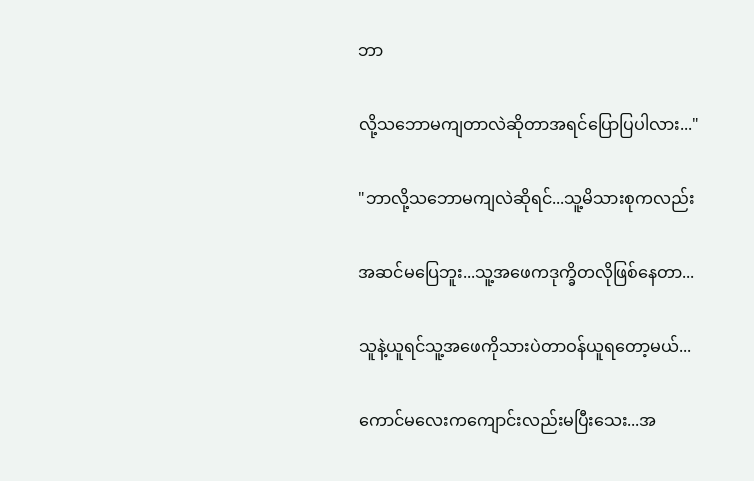ဘာ

လို့သဘောမကျတာလဲဆိုတာအရင်ပြောပြပါလား..."

"ဘာလို့သဘောမကျလဲဆိုရင်...သူ့မိသားစုကလည်း

အဆင်မပြေဘူး...သူ့အဖေကဒုက္ခိတလိုဖြစ်နေတာ...

သူနဲ့ယူရင်သူ့အဖေကိုသားပဲတာဝန်ယူရတော့မယ်...

ကောင်မလေးကကျောင်းလည်းမပြီးသေး...အ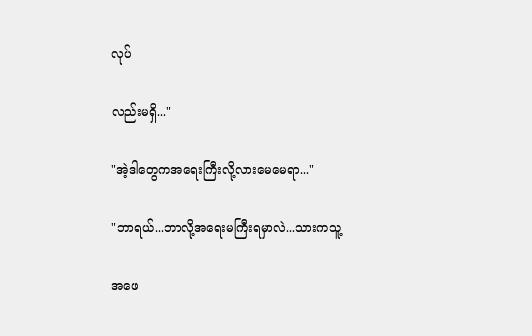လုပ်

လည်းမရှိ..."

"အဲ့ဒါတွေကအရေးကြီးလို့လားမေမေရာ..."

"ဘာရယ်...ဘာလို့အရေးမကြီးရမှာလဲ...သားကသူ့

အဖေ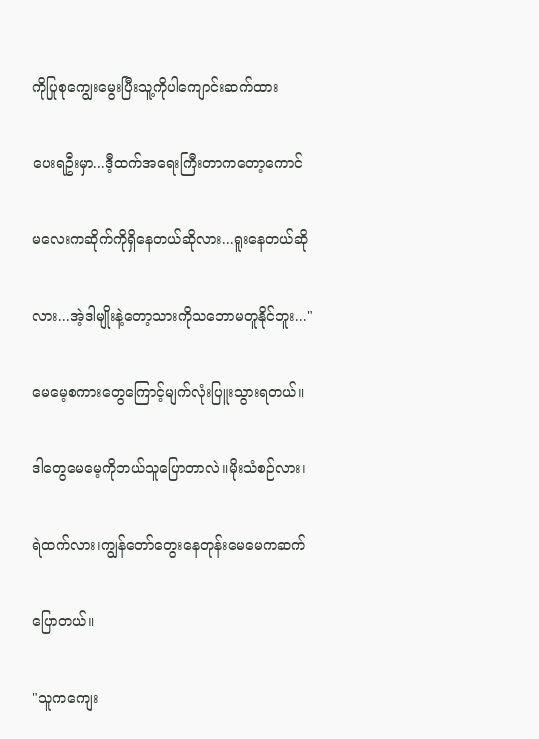ကိုပြုစုကျွေးမွေးပြီးသူ့ကိုပါကျောင်းဆက်ထား

ပေးရဦးမှာ...ဒီ့ထက်အရေးကြီးတာကတော့ကောင်

မလေးကဆိုက်ကိုရှိနေတယ်ဆိုလား...ရူးနေတယ်ဆို

လား...အဲ့ဒါမျိုးနဲ့တော့သားကိုသဘောမတူနိုင်ဘူး..."

မေမေ့စကားတွေ‌ကြောင့်မျက်လုံးပြူးသွားရတယ်။

ဒါတွေမေမေ့ကိုဘယ်သူပြောတာလဲ။မိုးသံစဉ်လား၊

ရဲထက်လား၊ကျွန်တော်တွေးနေတုန်းမေမေကဆက်

ပြောတယ်။

"သူကကျေး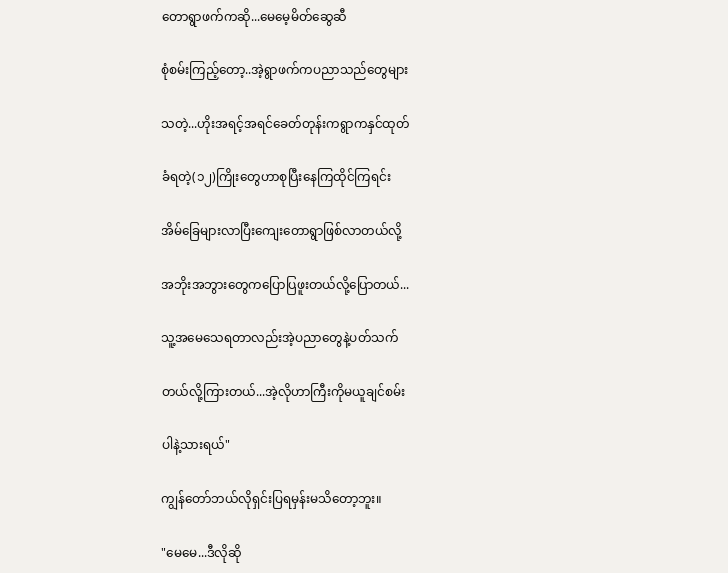တောရွာဖက်ကဆို...မေမေ့မိတ်ဆွေဆီ

စုံစမ်းကြည့်တော့..အဲ့ရွာဖက်ကပညာသည်တွေများ

သတဲ့...ဟိုးအရင့်အရင်ခေတ်တုန်းကရွာကနှင်ထုတ်

ခံရတဲ့(၁၂)ကြိုးတွေဟာစုပြီးနေကြထိုင်ကြရင်း

အိမ်ခြေများလာပြီးကျေးတောရွာဖြစ်လာတယ်လို့

အဘိုးအဘွားတွေကပြောပြဖူးတယ်လို့ပြောတယ်...

သူ့အမေသေရတာလည်းအဲ့ပညာတွေနဲ့ပတ်သက်

တယ်လို့ကြားတယ်...အဲ့လိုဟာကြီးကိုမယူချင်စမ်း

ပါနဲ့သားရယ်"

ကျွန်တော်ဘယ်လိုရှင်းပြရမှန်းမသိတော့ဘူး။

"မေမေ...ဒီလိုဆို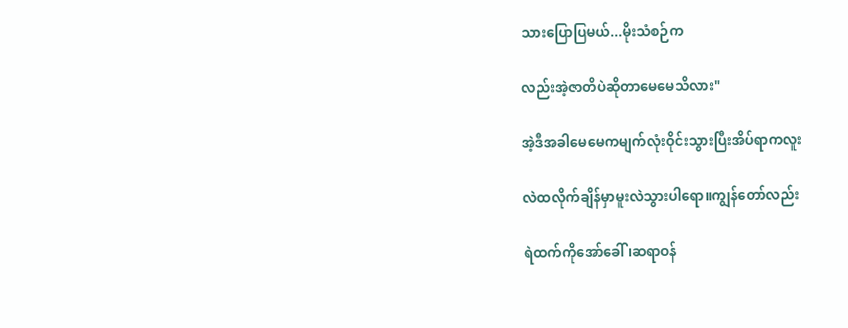သားပြောပြမယ်...မိုးသံစဉ်က

လည်းအဲ့ဇာတိပဲဆိုတာမေမေသိလား"

အဲ့ဒီအခါမေမေကမျက်လုံးဝိုင်းသွားပြီးအိပ်ရာကလူး

လဲထလိုက်ချိန်မှာမူးလဲသွားပါရော။ကျွန်တော်လည်း

ရဲထက်ကိုအော်ခေါ်၊ဆရာဝန်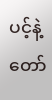ပင့်နဲ့တော်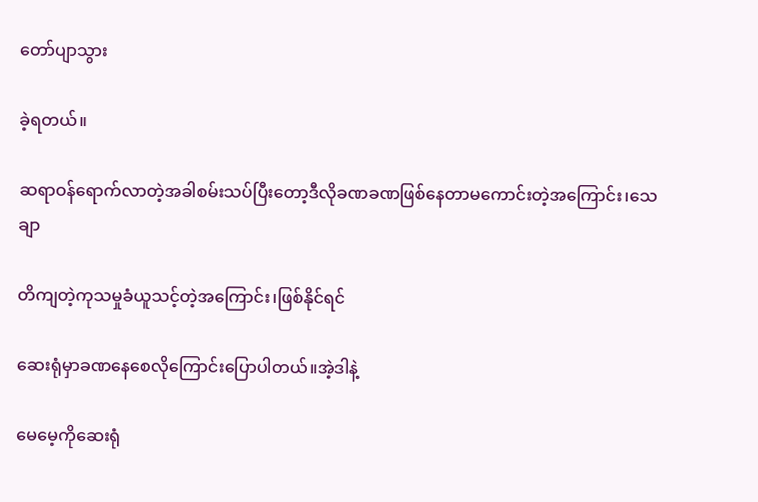တော်ပျာသွား

ခဲ့ရတယ်။

ဆရာဝန်ရောက်လာတဲ့အခါစမ်းသပ်ပြီးတော့ဒီလိုခဏခဏဖြစ်နေတာမကောင်းတဲ့အကြောင်း၊သေချာ

တိကျတဲ့ကုသမှုခံယူသင့်တဲ့အကြောင်း၊ဖြစ်နိုင်ရင်

ဆေးရုံမှာခဏနေစေလိုကြောင်းပြောပါတယ်။အဲ့ဒါနဲ့

မေမေ့ကိုဆေးရုံ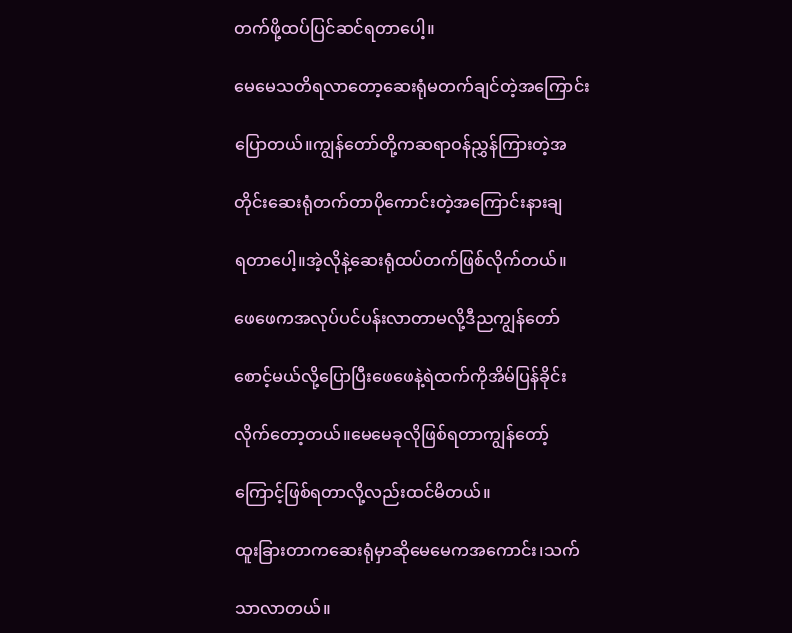တက်ဖို့ထပ်ပြင်ဆင်ရတာပေါ့။

မေမေသတိရလာတော့ဆေးရုံမတက်ချင်တဲ့အကြောင်း

ပြောတယ်။ကျွန်တော်တို့ကဆရာဝန်ညွှန်ကြားတဲ့အ

တိုင်းဆေးရုံတက်တာပိုကောင်းတဲ့အကြောင်းနားချ

ရတာပေါ့။အဲ့လိုနဲ့ဆေးရုံထပ်တက်ဖြစ်လိုက်တယ်။

ဖေဖေကအလုပ်ပင်ပန်းလာတာမလို့ဒီညကျွန်တော်

စောင့်မယ်လို့ပြောပြီးဖေဖေနဲ့ရဲထက်ကိုအိမ်ပြန်ခိုင်း

လိုက်တော့တယ်။မေမေခုလိုဖြစ်ရတာကျွန်တော့်

ကြောင့်ဖြစ်ရတာလို့လည်းထင်မိတယ်။

ထူးခြားတာကဆေးရုံမှာဆိုမေမေကအကောင်း၊သက်

သာလာတယ်။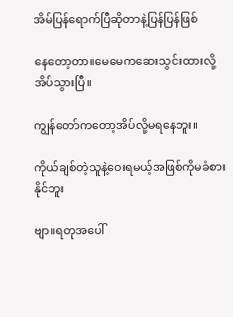အိမ်‌ပြန်ရောက်ပြီဆိုတာနဲ့ပြန်ပြန်ဖြစ်

နေတော့တာ။မေမေကဆေးသွင်းထားလို့အိပ်သွားပြီ။

ကျွန်တော်ကတော့အိပ်လို့မရနေဘူး။

ကိုယ်ချစ်တဲ့သူနဲ့ဝေးရမယ့်အဖြစ်ကိုမခံစားနိုင်ဘူး

ဗျာ။ရတုအပေါ်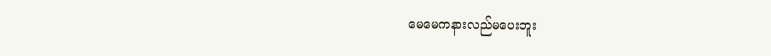မေမေကနားလည်မပေးဘူး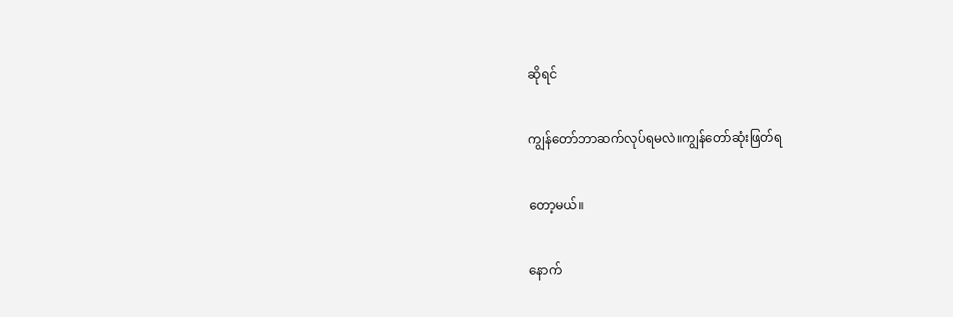ဆိုရင်

ကျွန်တော်ဘာဆက်လုပ်ရမလဲ။ကျွန်တော်ဆုံးဖြတ်ရ

တော့မယ်။

နောက်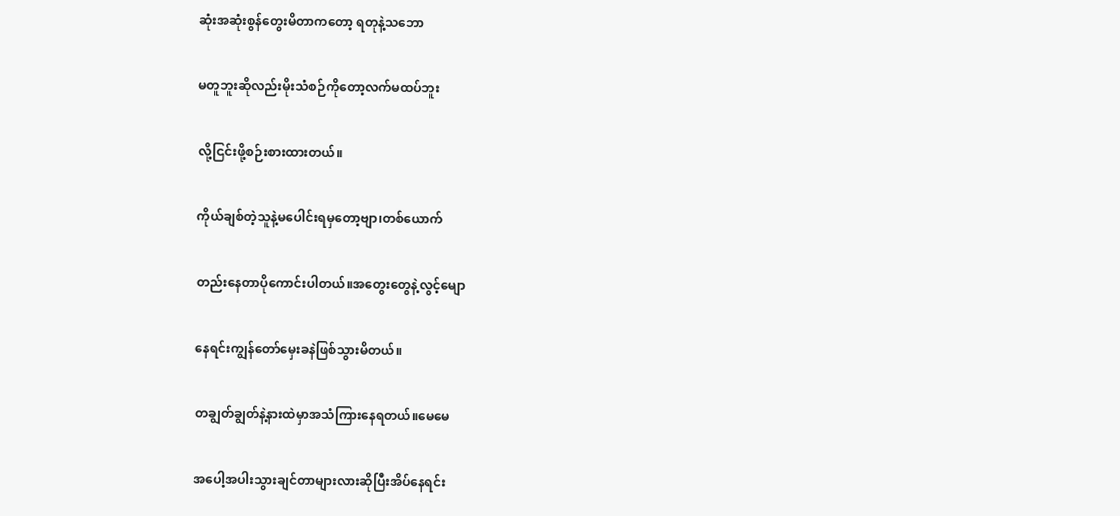ဆုံးအဆုံးစွန်တွေးမိတာကတော့ ရတုနဲ့သဘော

မတူဘူးဆိုလည်းမိုးသံစဉ်ကိုတော့လက်မထပ်ဘူး

လို့ငြင်းဖို့စဉ်းစားထားတယ်။

ကိုယ်ချစ်တဲ့သူနဲ့မပေါင်းရမှတော့ဗျာ၊တစ်ယောက်

တည်းနေတာပိုကောင်းပါတယ်။အတွေးတွေနဲ့လွင့်မျော

နေရင်းကျွန်တော်မှေးခနဲဖြစ်သွားမိတယ်။

တချွတ်ချွတ်နဲ့နားထဲမှာအသံကြားနေရတယ်။မေမေ

အပေါ့အပါးသွားချင်တာများလားဆိုပြီးအိပ်နေရင်း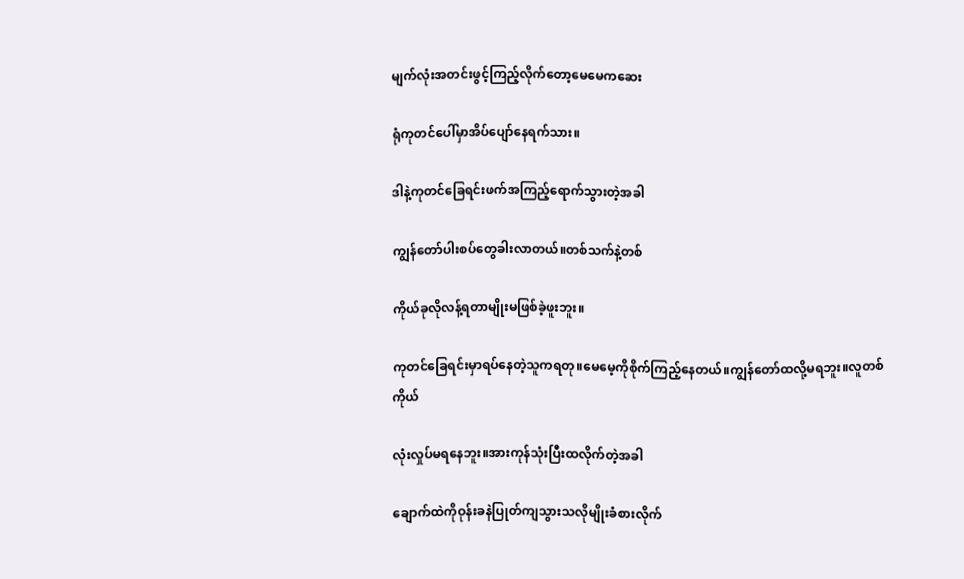မျက်လုံးအတင်းဖွင့်ကြည့်လိုက်တော့မေမေကဆေး

ရုံကုတင်ပေါ်မှာအိပ်ပျော်နေရက်သား။

ဒါနဲ့‌ကုတင်ခြေရင်းဖက်အကြည့်ရောက်သွားတဲ့အခါ

ကျွန်တော်ပါးစပ်တွေခါးလာတယ်။တစ်သက်နဲ့တစ်

ကိုယ်ခုလိုလန့်ရတာမျိုးမဖြစ်ခဲ့ဖူးဘူး။

ကုတင်ခြေရင်းမှာရပ်နေတဲ့သူကရတု။မေမေ့ကိုစိုက်ကြည့်နေတယ်။ကျွန်တော်ထလို့မရဘူး။လူတစ်ကိုယ်

လုံးလှုပ်မရနေဘူး။အားကုန်သုံးပြီးထလိုက်တဲ့အခါ

ချောက်ထဲကိုဝုန်းခနဲပြုတ်ကျသွားသလိုမျိုးခံစားလိုက်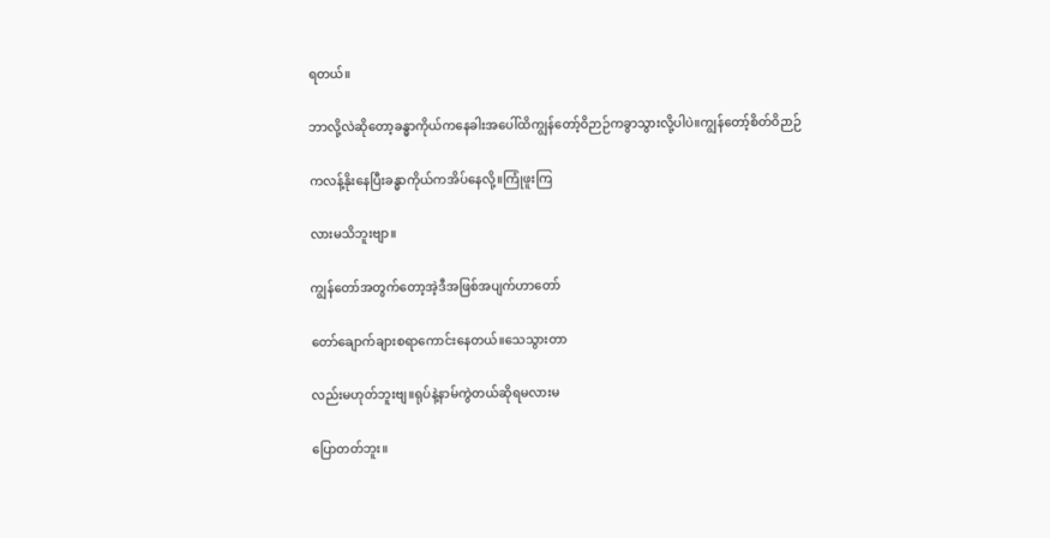ရတယ်။

ဘာလို့လဲဆိုတော့ခန္ဓာကိုယ်ကနေခါးအပေါ်ထိကျွန်တော့်ဝိဉာဉ်ကခွာသွားလို့ပါပဲ။ကျွန်တော့်စိတ်ဝိဉာဉ်

ကလန့်နိုးနေပြီးခန္ဓာကိုယ်ကအိပ်နေလို့။ကြုံဖူးကြ

လားမသိဘူးဗျာ။

ကျွန်တော်အတွက်တော့အဲ့ဒီအဖြစ်အပျက်ဟာတော်

တော်ချောက်ချားစရာကောင်းနေတယ်။သေသွားတာ

လည်းမဟုတ်ဘူးဗျ။ရုပ်နဲ့နာမ်ကွဲတယ်ဆိုရမလားမ

ပြောတတ်ဘူး။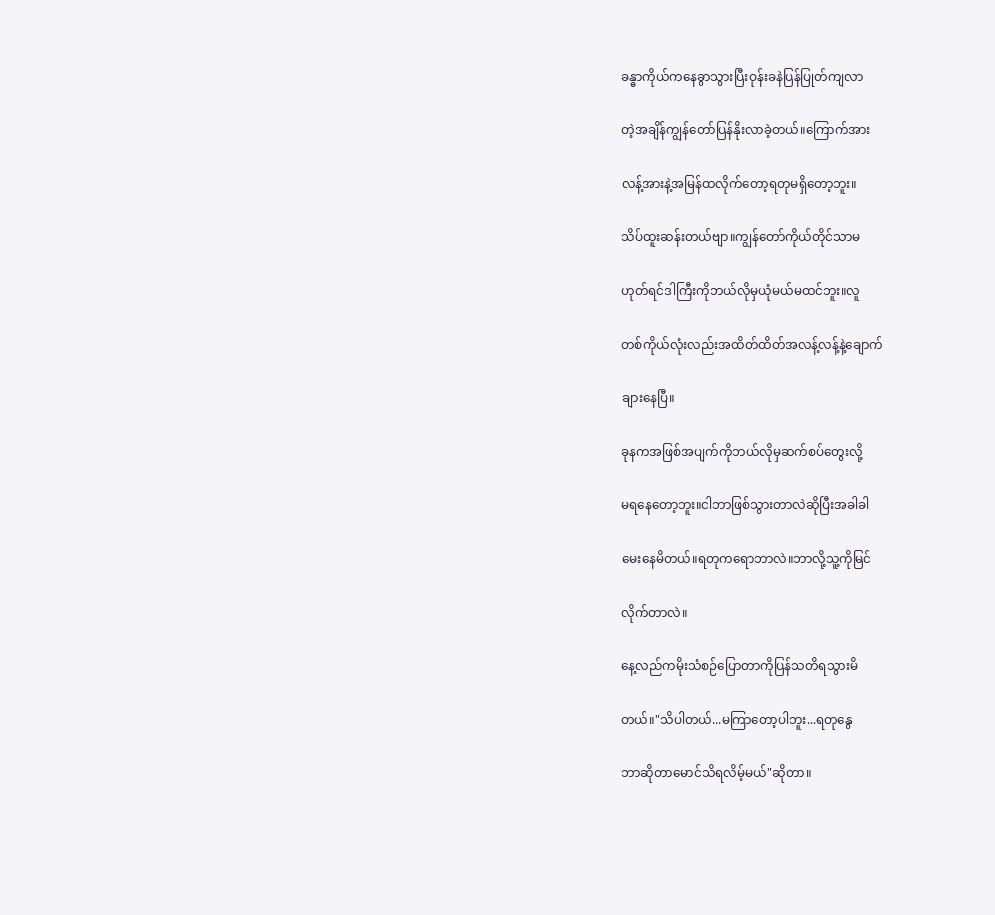ခန္ဓာကိုယ်ကနေခွာသွားပြီးဝုန်းခနဲပြန်ပြုတ်ကျလာ

တဲ့အချိန်ကျွန်တော်ပြန်နိုးလာခဲ့တယ်။ကြောက်အား

လန့်အားနဲ့အမြန်ထလိုက်တော့ရတုမရှိတော့ဘူး။

သိပ်ထူးဆန်းတယ်ဗျာ။ကျွန်တော်ကိုယ်တိုင်သာမ

ဟုတ်ရင်ဒါကြီးကိုဘယ်လိုမှယုံမယ်မထင်ဘူး။လူ

တစ်ကိုယ်လုံးလည်းအထိတ်ထိတ်အလန့်လန့်နဲ့ချောက်

ချားနေပြီ။

ခုနကအဖြစ်အပျက်ကိုဘယ်လိုမှဆက်စပ်တွေးလို့

မရနေတော့ဘူး။ငါဘာဖြစ်သွားတာလဲဆိုပြီးအခါခါ

မေးနေမိတယ်။ရတုကရောဘာလဲ။ဘာလို့သူ့ကိုမြင်

လိုက်တာလဲ။

နေ့လည်ကမိုးသံစဉ်ပြောတာကိုပြန်သတိရသွားမိ

တယ်။"သိပါတယ်...မကြာတော့ပါဘူး...ရတုနွေ

ဘာဆိုတာမောင်သိရလိမ့်မယ်"ဆိုတာ။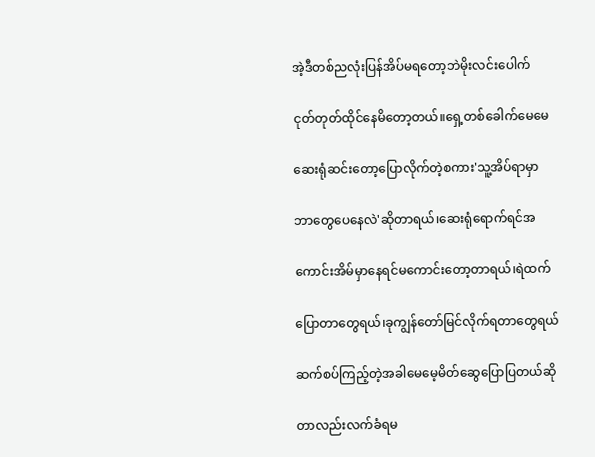အဲ့ဒီတစ်ညလုံးပြန်အိပ်မရတော့ဘဲမိုးလင်းပေါက်

ငုတ်တုတ်ထိုင်နေမိတော့တယ်။ရှေ့တစ်ခေါက်မေမေ

ဆေးရုံဆင်းတော့ပြောလိုက်တဲ့စကား'သူ့အိပ်ရာမှာ

ဘာတွေပေနေလဲ'ဆိုတာရယ်၊ဆေးရုံရောက်ရင်အ

ကောင်းအိမ်မှာနေရင်မကောင်းတော့တာရယ်၊ရဲထက်

ပြောတာတွေရယ်၊ခုကျွန်တော်မြင်လိုက်ရတာတွေရယ်

ဆက်စပ်ကြည့်တဲ့အခါမေမေ့မိတ်ဆွေပြောပြတယ်ဆို

တာလည်းလက်ခံရမ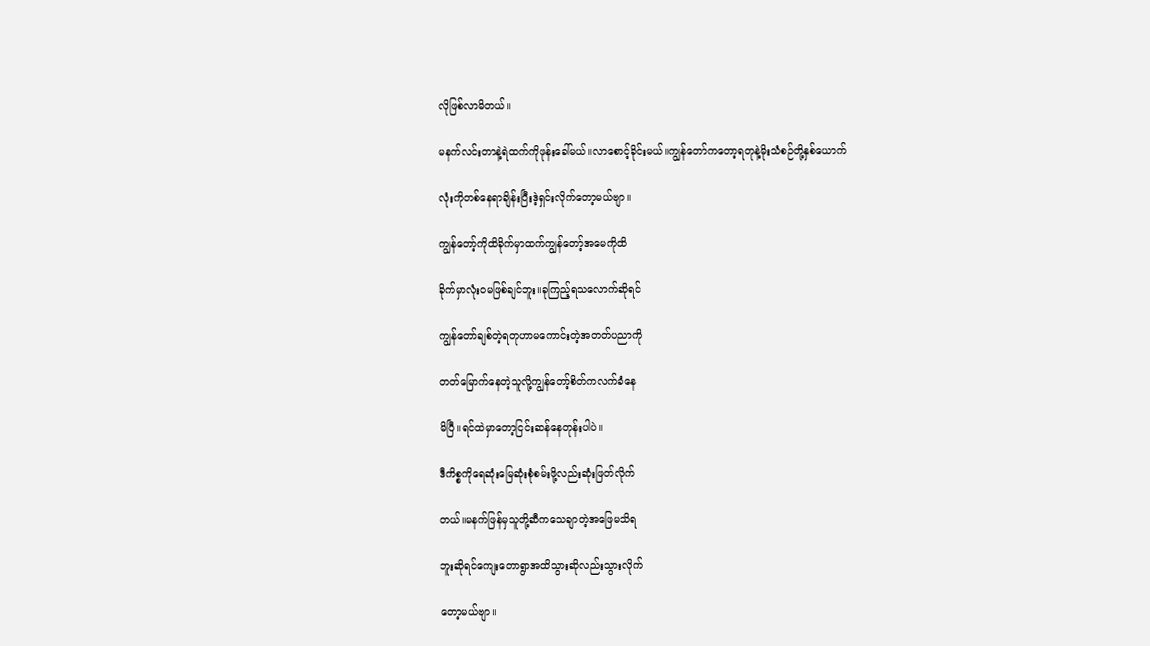လိုဖြစ်လာမိတယ်။

မနက်လင်းတာနဲ့ရဲထက်ကိုဖုန်းခေါ်မယ်။လာစောင့်ခိုင်းမယ်။ကျွန်တော်ကတော့ရတုနဲ့မိုးသံစဉ်တို့နှစ်ယောက်

လုံးကိုတ‌စ်နေရာချိန်းပြီးဒဲ့ရှင်းလိုက်တော့မယ်ဗျာ။

ကျွန်တော့်ကိုထိခိုက်မှာထက်ကျွန်တော့်အမေကိုထိ

ခိုက်မှာလုံးဝမဖြစ်ချင်ဘူး။ခုကြည့်ရသလောက်ဆိုရင်

ကျွန်တော်ချစ်တဲ့ရတုဟာမကောင်းတဲ့အတတ်ပညာကို

တတ်မြောက်နေတဲ့သူလို့ကျွန်တော့်စိတ်ကလက်ခံနေ

မိပြီ။ရင်ထဲမှာတော့ငြင်းဆန်နေတုန်းပါပဲ။

ဒီကိစ္စကိုရေဆုံးမြေဆုံးစုံစမ်းဖို့လည်းဆုံးဖြတ်လိုက်

တယ်။မနက်ဖြန်မှသူတို့ဆီကသေချာတဲ့အဖြေမသိရ

ဘူးဆိုရင်ကျေးတောရွာအထိသွားဆိုလည်းသွားလိုက်

တော့မယ်ဗျာ။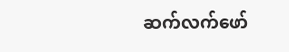ဆက်လက်ဖော်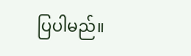ပြပါမည်။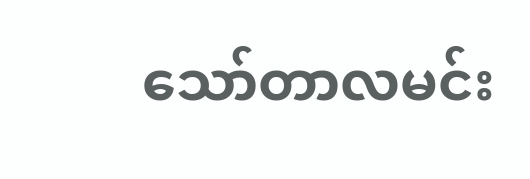သော်တာလမင်း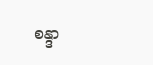စန္ဒာ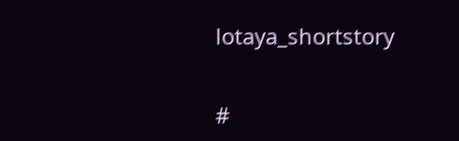lotaya_shortstory


#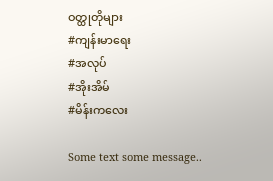ဝတ္ထုတိုများ
#ကျန်းမာရေး
#အလုပ်
#အိုးအိမ်
#မိန်းကလေး

Some text some message..